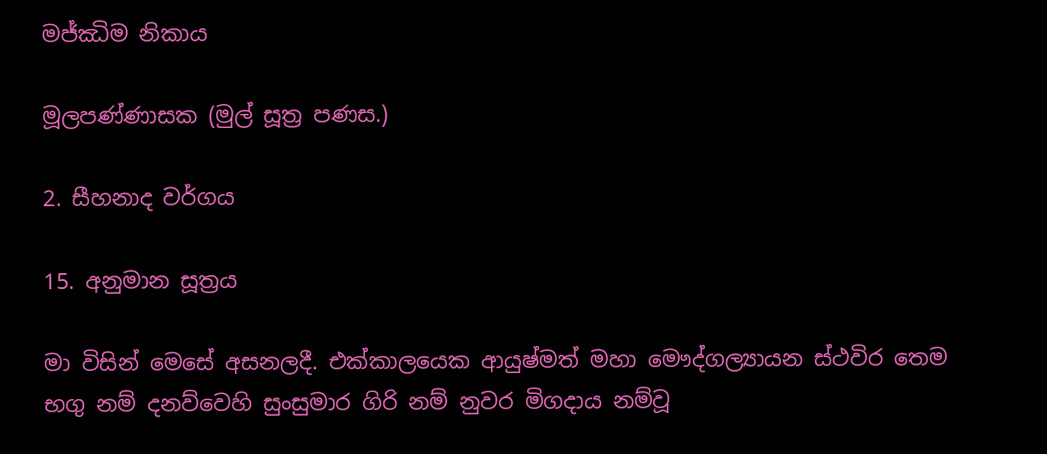මජ්ඣිම නිකාය

මූලපණ්ණාසක (මුල් සූත්‍ර පණස.)

2. සීහනාද වර්ගය

15. අනුමාන සූත්‍රය

මා විසින් මෙසේ අසනලදී. එක්කාලයෙක ආයුෂ්මත් මහා මෞද්ගල්‍යායන ස්ථවිර තෙම භගු නම් දනව්වෙහි සුංසුමාර ගිරි නම් නුවර මිගදාය නම්වූ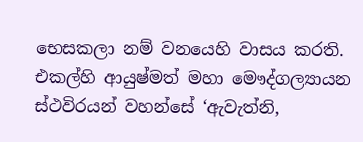භෙසකලා නම් වනයෙහි වාසය කරති. එකල්හි ආයුෂ්මත් මහා මෞද්ගල්‍යායන ස්ථවිරයන් වහන්සේ ‘ඇවැත්නි,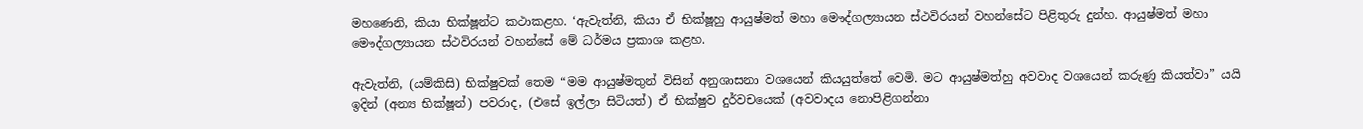මහණෙනි, කියා භික්ෂූන්ට කථාකළහ. ‘ඇවැත්නි, කියා ඒ භික්ෂූහු ආයුෂ්මත් මහා මෞද්ගල්‍යායන ස්ථවිරයන් වහන්සේට පිළිතුරු දුන්හ. ආයුෂ්මත් මහා මෞද්ගල්‍යායන ස්ථවිරයන් වහන්සේ මේ ධර්මය ප්‍රකාශ කළහ.

ඇවැත්නි, (යම්කිසි) භික්ෂුවක් තෙම “මම ආයුෂ්මතුන් විසින් අනුශාසනා වශයෙන් කියයුත්තේ වෙමි. මට ආයුෂ්මත්හු අවවාද වශයෙන් කරුණු කියත්වා” යයි ඉදින් (අන්‍ය භික්ෂූන්) පවරාද, (එසේ ඉල්ලා සිටියත්) ඒ භික්ෂුව දුර්වචයෙක් (අවවාදය නොපිළිගන්නා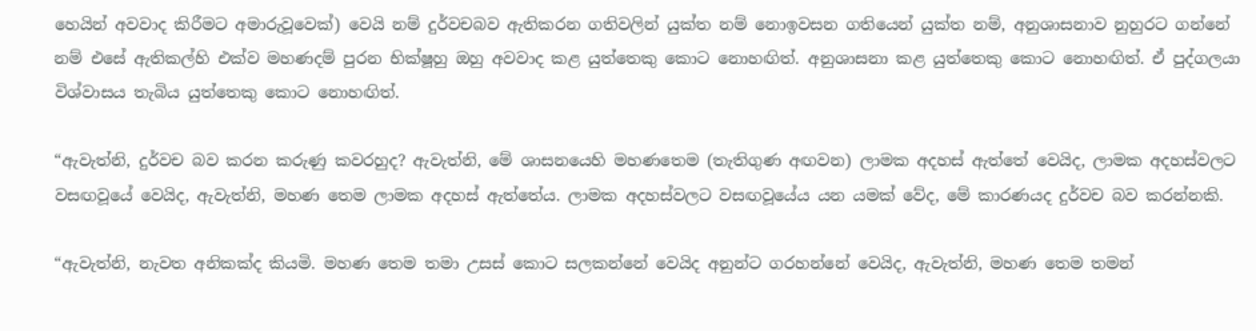හෙයින් අවවාද කිරීමට අමාරුවූවෙක්) වෙයි නම් දුර්වචබව ඇතිකරන ගතිවලින් යුක්ත නම් නොඉවසන ගතියෙන් යුක්ත නම්, අනුශාසනාව නුහුරට ගන්නේ නම් එසේ ඇතිකල්හි එක්ව මහණදම් පුරන භික්ෂූහු ඔහු අවවාද කළ යුත්තෙකු කොට නොහඟිත්. අනුශාසනා කළ යුත්තෙකු කොට නොහඟිත්. ඒ පුද්ගලයා විශ්වාසය තැබිය යුත්තෙකු කොට නොහඟිත්.

“ඇවැත්නි, දුර්වච බව කරන කරුණු කවරහුද? ඇවැත්නි, මේ ශාසනයෙහි මහණතෙම (තැතිගුණ අඟවන) ලාමක අදහස් ඇත්තේ වෙයිද, ලාමක අදහස්වලට වසඟවූයේ වෙයිද, ඇවැත්නි, මහණ තෙම ලාමක අදහස් ඇත්තේය. ලාමක අදහස්වලට වසඟවූයේය යන යමක් වේද, මේ කාරණයද දුර්වච බව කරන්නකි.

“ඇවැත්නි, නැවත අනිකක්ද කියමි. මහණ තෙම තමා උසස් කොට සලකන්නේ වෙයිද අනුන්ට ගරහන්නේ වෙයිද, ඇවැත්නි, මහණ තෙම තමන්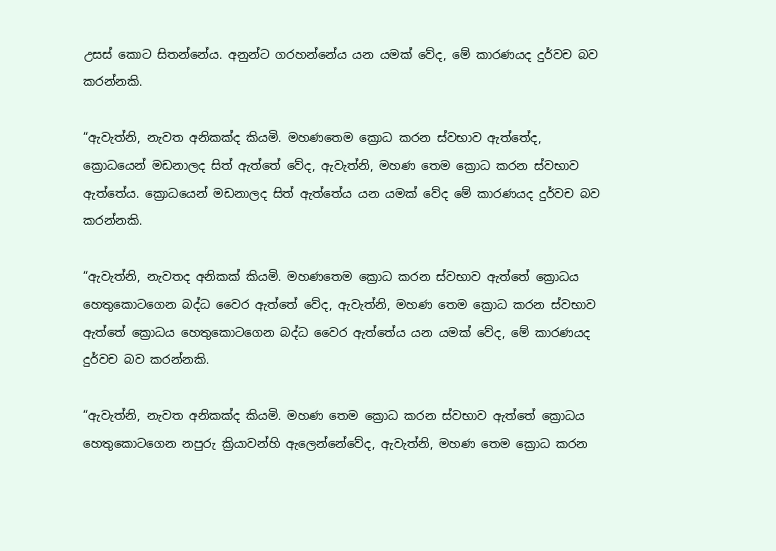උසස් කොට සිතන්නේය. අනුන්ට ගරහන්නේය යන යමක් වේද, මේ කාරණයද දුර්වච බව කරන්නකි.

“ඇවැත්නි, නැවත අනිකක්ද කියමි. මහණතෙම ක්‍රොධ කරන ස්වභාව ඇත්තේද, ක්‍රොධයෙන් මඩනාලද සිත් ඇත්තේ වේද, ඇවැත්නි, මහණ තෙම ක්‍රොධ කරන ස්වභාව ඇත්තේය. ක්‍රොධයෙන් මඩනාලද සිත් ඇත්තේය යන යමක් වේද මේ කාරණයද දුර්වච බව කරන්නකි.

“ඇවැත්නි, නැවතද අනිකක් කියමි. මහණතෙම ක්‍රොධ කරන ස්වභාව ඇත්තේ ක්‍රොධය හෙතුකොටගෙන බද්ධ වෛර ඇත්තේ වේද, ඇවැත්නි, මහණ තෙම ක්‍රොධ කරන ස්වභාව ඇත්තේ ක්‍රොධය හෙතුකොටගෙන බද්ධ වෛර ඇත්තේය යන යමක් වේද, මේ කාරණයද දුර්වච බව කරන්නකි.

“ඇවැත්නි, නැවත අනිකක්ද කියමි. මහණ තෙම ක්‍රොධ කරන ස්වභාව ඇත්තේ ක්‍රොධය හෙතුකොටගෙන නපුරු ක්‍රියාවන්හි ඇලෙන්නේවේද, ඇවැත්නි, මහණ තෙම ක්‍රොධ කරන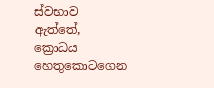ස්වභාව ඇත්තේ, ක්‍රොධය හෙතුකොටගෙන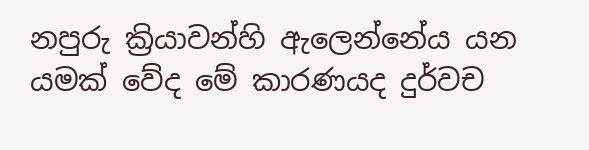නපුරු ක්‍රියාවන්හි ඇලෙන්නේය යන යමක් වේද මේ කාරණයද දුර්වච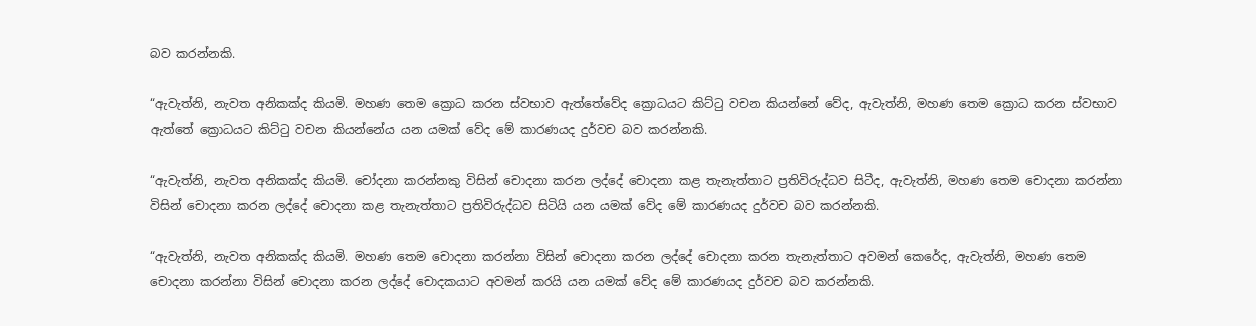බව කරන්නකි.

“ඇවැත්නි, නැවත අනිකක්ද කියමි. මහණ තෙම ක්‍රොධ කරන ස්වභාව ඇත්තේවේද ක්‍රොධයට කිට්ටු වචන කියන්නේ වේද, ඇවැත්නි, මහණ තෙම ක්‍රොධ කරන ස්වභාව ඇත්තේ ක්‍රොධයට කිට්ටු වචන කියන්නේය යන යමක් වේද මේ කාරණයද දුර්වච බව කරන්නකි.

“ඇවැත්නි, නැවත අනිකක්ද කියමි. චෝදනා කරන්නකු විසින් චොදනා කරන ලද්දේ චොදනා කළ තැනැත්තාට ප්‍රතිවිරුද්ධව සිටීද, ඇවැත්නි, මහණ තෙම චොදනා කරන්නා විසින් චොදනා කරන ලද්දේ චොදනා කළ තැනැත්තාට ප්‍රතිවිරුද්ධව සිටියි යන යමක් වේද මේ කාරණයද දුර්වච බව කරන්නකි.

“ඇවැත්නි, නැවත අනිකක්ද කියමි. මහණ තෙම චොදනා කරන්නා විසින් චොදනා කරන ලද්දේ චොදනා කරන තැනැත්තාට අවමන් කෙරේද, ඇවැත්නි, මහණ තෙම චොදනා කරන්නා විසින් චොදනා කරන ලද්දේ චොදකයාට අවමන් කරයි යන යමක් වේද මේ කාරණයද දුර්වච බව කරන්නකි.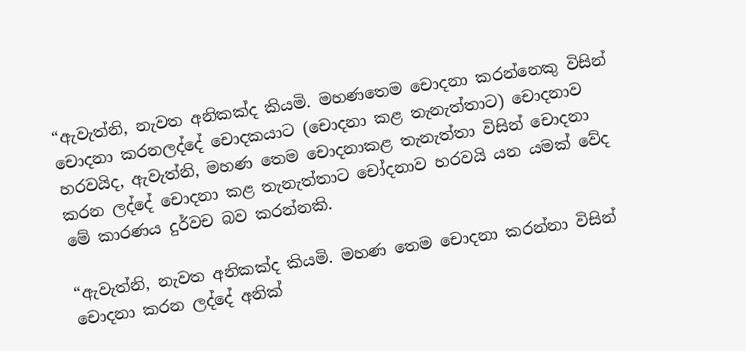“ඇවැත්නි, නැවත අනිකක්ද කියමි. මහණතෙම චොදනා කරන්නෙකු විසින් චොදනා කරනලද්දේ චොදකයාට (චොදනා කළ තැනැත්තාට) චොදනාව හරවයිද, ඇවැත්නි, මහණ තෙම චොදනාකළ තැනැත්තා විසින් චොදනා කරන ලද්දේ චොදනා කළ තැනැත්තාට චෝදනාව හරවයි යන යමක් වේද මේ කාරණය දුර්වච බව කරන්නකි.

“ඇවැත්නි, නැවත අනිකක්ද කියමි. මහණ තෙම චොදනා කරන්නා විසින් චොදනා කරන ලද්දේ අනික්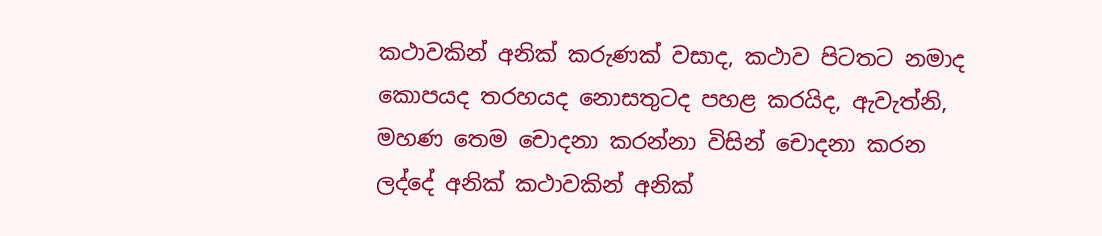කථාවකින් අනික් කරුණක් වසාද, කථාව පිටතට නමාද කොපයද තරහයද නොසතුටද පහළ කරයිද, ඇවැත්නි, මහණ තෙම චොදනා කරන්නා විසින් චොදනා කරන ලද්දේ අනික් කථාවකින් අනික්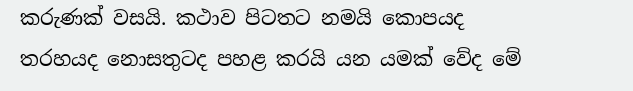කරුණක් වසයි. කථාව පිටතට නමයි කොපයද තරහයද නොසතුටද පහළ කරයි යන යමක් වේද මේ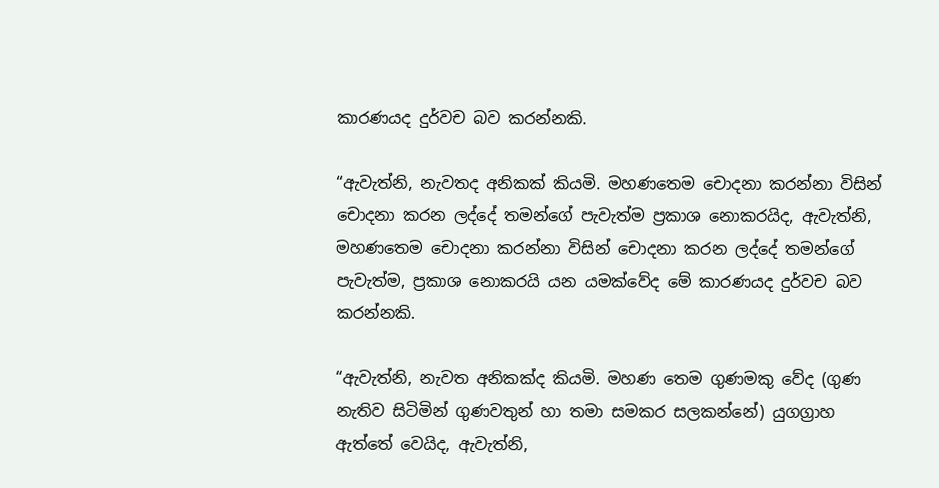කාරණයද දුර්වච බව කරන්නකි.

“ඇවැත්නි, නැවතද අනිකක් කියමි. මහණතෙම චොදනා කරන්නා විසින් චොදනා කරන ලද්දේ තමන්ගේ පැවැත්ම ප්‍රකාශ නොකරයිද, ඇවැත්නි, මහණතෙම චොදනා කරන්නා විසින් චොදනා කරන ලද්දේ තමන්ගේ පැවැත්ම, ප්‍රකාශ නොකරයි යන යමක්වේද මේ කාරණයද දුර්වච බව කරන්නකි.

“ඇවැත්නි, නැවත අනිකක්ද කියමි. මහණ තෙම ගුණමකු වේද (ගුණ නැතිව සිටිමින් ගුණවතුන් හා තමා සමකර සලකන්නේ) යුගග්‍රාහ ඇත්තේ වෙයිද, ඇවැත්නි,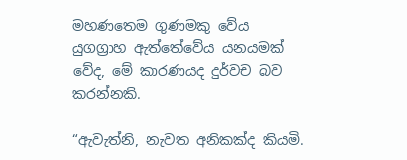මහණතෙම ගුණමකු වේය යුගග්‍රාහ ඇත්තේවේය යනයමක් වේද, මේ කාරණයද දුර්වච බව කරන්නකි.

“ඇවැත්නි, නැවත අනිකක්ද කියමි.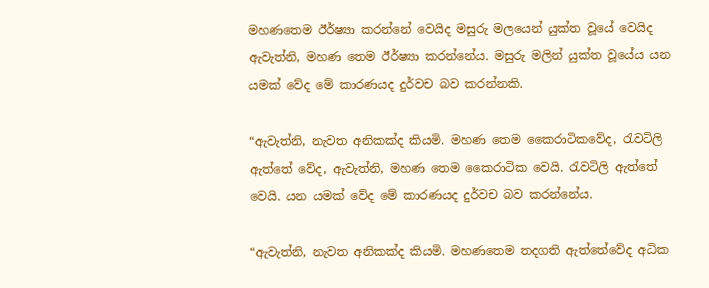මහණතෙම ඊර්ෂ්‍යා කරන්නේ වෙයිද මසුරු මලයෙන් යුක්ත වූයේ වෙයිද ඇවැත්නි, මහණ තෙම ඊර්ෂ්‍යා කරන්නේය. මසුරු මලින් යුක්ත වූයේය යන යමක් වේද මේ කාරණයද දුර්වච බව කරන්නකි.

“ඇවැත්නි, නැවත අනිකක්ද කියමි. මහණ තෙම කෛරාටිකවේද, රැවටිලි ඇත්තේ වේද, ඇවැත්නි, මහණ තෙම කෛරාටික වෙයි. රැවටිලි ඇත්තේ වෙයි. යන යමක් වේද මේ කාරණයද දුර්වච බව කරන්නේය.

“ඇවැත්නි, නැවත අනිකක්ද කියමි. මහණතෙම තදගති ඇත්තේවේද අධික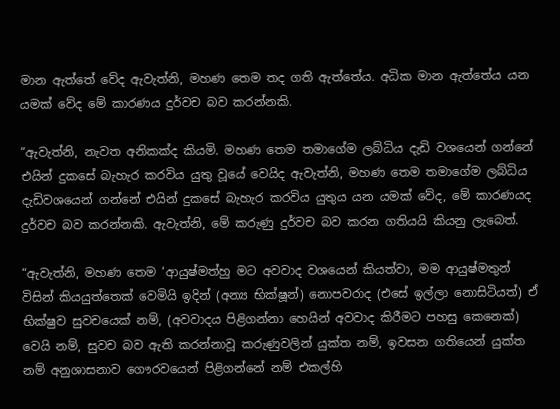මාන ඇත්තේ වේද ඇවැත්නි, මහණ තෙම තද ගති ඇත්තේය. අධික මාන ඇත්තේය යන යමක් වේද මේ කාරණය දුර්වච බව කරන්නකි.

“ඇවැත්නි, නැවත අනිකක්ද කියමි. මහණ තෙම තමාගේම ලබ්ධිය දැඩි වශයෙන් ගන්නේ එයින් දුකසේ බැහැර කරවිය යුතු වූයේ වෙයිද ඇවැත්නි, මහණ තෙම තමාගේම ලබ්ධිය දැඩිවශයෙන් ගන්නේ එයින් දුකසේ බැහැර කරවිය යුතුය යන යමක් වේද, මේ කාරණයද දුර්වච බව කරන්නකි. ඇවැත්නි, මේ කරුණු දුර්වච බව කරන ගතියයි කියනු ලැබෙත්.

“ඇවැත්නි, මහණ තෙම ‘ආයුෂ්මත්හු මට අවවාද වශයෙන් කියත්වා, මම ආයුෂ්මතුන් විසින් කියයුත්තෙක් වෙමියි ඉදින් (අන්‍ය භික්ෂූන්) නොපවරාද (එසේ ඉල්ලා නොසිටියත්) ඒ භික්ෂුව සුවචයෙක් නම්, (අවවාදය පිළිගන්නා හෙයින් අවවාද කිරීමට පහසු කෙනෙක්) වෙයි නම්, සුවච බව ඇති කරන්නාවූ කරුණුවලින් යුක්ත නම්, ඉවසන ගතියෙන් යුක්ත නම් අනුශාසනාව ගෞරවයෙන් පිළිගන්නේ නම් එකල්හි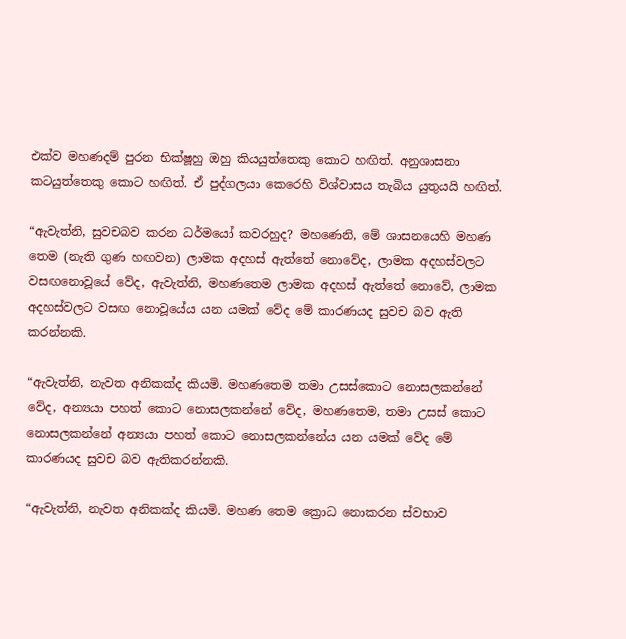එක්ව මහණදම් පුරන භික්ෂූහු ඔහු කියයුත්තෙකු කොට හඟිත්. අනුශාසනා කටයුත්තෙකු කොට හඟිත්. ඒ පුද්ගලයා කෙරෙහි විශ්වාසය තැබිය යුතුයයි හඟිත්.

“ඇවැත්නි, සුවචබව කරන ධර්මයෝ කවරහුද? මහණෙනි, මේ ශාසනයෙහි මහණ තෙම (නැති ගුණ හඟවන) ලාමක අදහස් ඇත්තේ නොවේද, ලාමක අදහස්වලට වසඟනොවූයේ වේද, ඇවැත්නි, මහණතෙම ලාමක අදහස් ඇත්තේ නොවේ, ලාමක අදහස්වලට වසඟ නොවූයේය යන යමක් වේද මේ කාරණයද සුවච බව ඇති කරන්නකි.

“ඇවැත්නි, නැවත අනිකක්ද කියමි. මහණතෙම තමා උසස්කොට නොසලකන්නේ වේද, අන්‍යයා පහත් කොට නොසලකන්නේ වේද, මහණතෙම, තමා උසස් කොට නොසලකන්නේ අන්‍යයා පහත් කොට නොසලකන්නේය යන යමක් වේද මේ කාරණයද සුවච බව ඇතිකරන්නකි.

“ඇවැත්නි, නැවත අනිකක්ද කියමි. මහණ තෙම ක්‍රොධ නොකරන ස්වභාව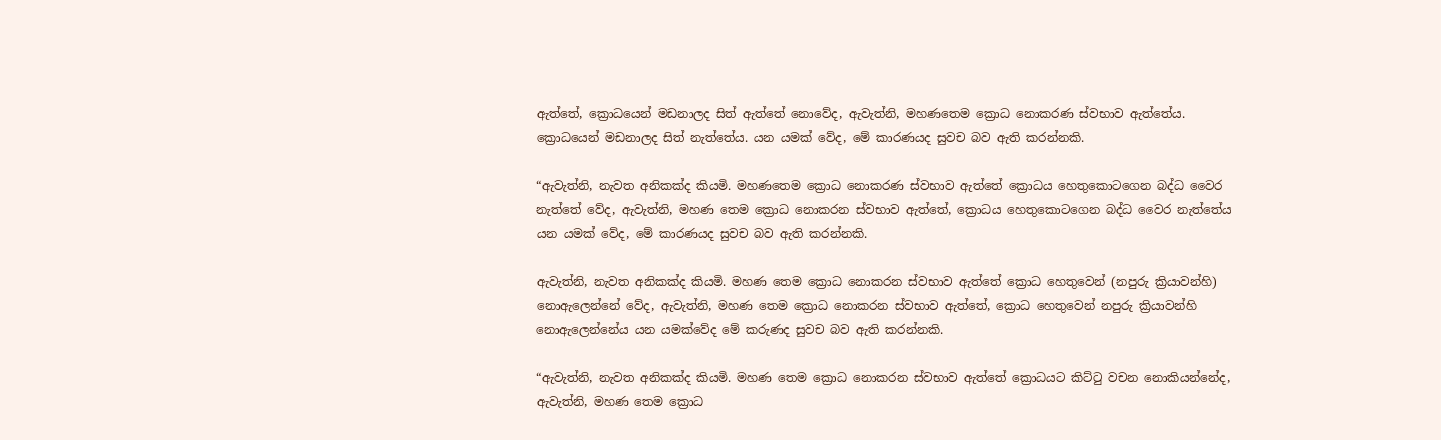ඇත්තේ, ක්‍රොධයෙන් මඩනාලද සිත් ඇත්තේ නොවේද, ඇවැත්නි, මහණතෙම ක්‍රොධ නොකරණ ස්වභාව ඇත්තේය. ක්‍රොධයෙන් මඩනාලද සිත් නැත්තේය. යන යමක් වේද, මේ කාරණයද සුවච බව ඇති කරන්නකි.

“ඇවැත්නි, නැවත අනිකක්ද කියමි. මහණතෙම ක්‍රොධ නොකරණ ස්වභාව ඇත්තේ ක්‍රොධය හෙතුකොටගෙන බද්ධ වෛර නැත්තේ වේද, ඇවැත්නි, මහණ තෙම ක්‍රොධ නොකරන ස්වභාව ඇත්තේ, ක්‍රොධය හෙතුකොටගෙන බද්ධ වෛර නැත්තේය යන යමක් වේද, මේ කාරණයද සුවච බව ඇති කරන්නකි.

ඇවැත්නි, නැවත අනිකක්ද කියමි. මහණ තෙම ක්‍රොධ නොකරන ස්වභාව ඇත්තේ ක්‍රොධ හෙතුවෙන් (නපුරු ක්‍රියාවන්හි) නොඇලෙන්නේ වේද, ඇවැත්නි, මහණ තෙම ක්‍රොධ නොකරන ස්වභාව ඇත්තේ, ක්‍රොධ හෙතුවෙන් නපුරු ක්‍රියාවන්හි නොඇලෙන්නේය යන යමක්වේද මේ කරුණද සුවච බව ඇති කරන්නකි.

“ඇවැත්නි, නැවත අනිකක්ද කියමි. මහණ තෙම ක්‍රොධ නොකරන ස්වභාව ඇත්තේ ක්‍රොධයට කිට්ටු වචන නොකියන්නේද, ඇවැත්නි, මහණ තෙම ක්‍රොධ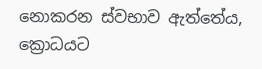නොකරන ස්වභාව ඇත්තේය, ක්‍රොධයට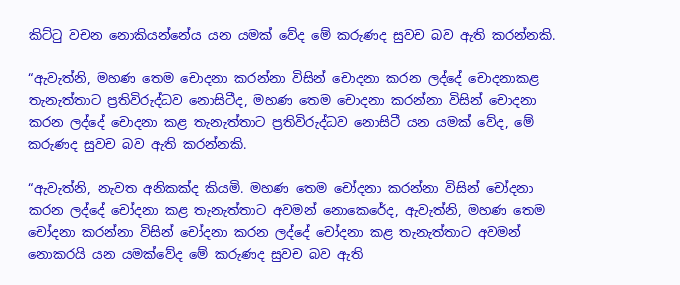කිට්ටු වචන නොකියන්නේය යන යමක් වේද මේ කරුණද සුවච බව ඇති කරන්නකි.

“ඇවැත්නි, මහණ තෙම චොදනා කරන්නා විසින් චොදනා කරන ලද්දේ චොදනාකළ තැනැත්තාට ප්‍රතිවිරුද්ධව නොසිටීද, මහණ තෙම චොදනා කරන්නා විසින් චොදනා කරන ලද්දේ චොදනා කළ තැනැත්තාට ප්‍රතිවිරුද්ධව නොසිටී යන යමක් වේද, මේ කරුණද සුවච බව ඇති කරන්නකි.

“ඇවැත්නි, නැවත අනිකක්ද කියමි. මහණ තෙම චෝදනා කරන්නා විසින් චෝදනා කරන ලද්දේ චෝදනා කළ තැනැත්තාට අවමන් නොකෙරේද, ඇවැත්නි, මහණ තෙම චෝදනා කරන්නා විසින් චෝදනා කරන ලද්දේ චෝදනා කළ තැනැත්තාට අවමන් නොකරයි යන යමක්වේද මේ කරුණද සුවච බව ඇති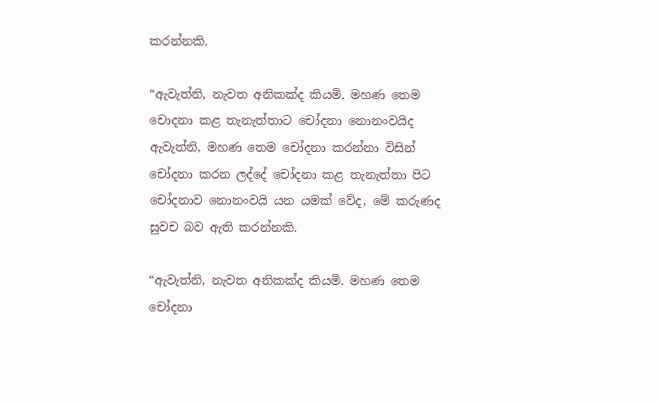කරන්නකි.

“ඇවැත්නි, නැවත අනිකක්ද කියමි. මහණ තෙම චොදනා කළ තැනැත්තාට චෝදනා නොනංවයිද ඇවැත්නි, මහණ තෙම චෝදනා කරන්නා විසින් චෝදනා කරන ලද්දේ චෝදනා කළ තැනැත්තා පිට චෝදනාව නොනංවයි යන යමක් වේද, මේ කරුණද සුවච බව ඇති කරන්නකි.

“ඇවැත්නි, නැවත අනිකක්ද කියමි. මහණ තෙම චෝදනා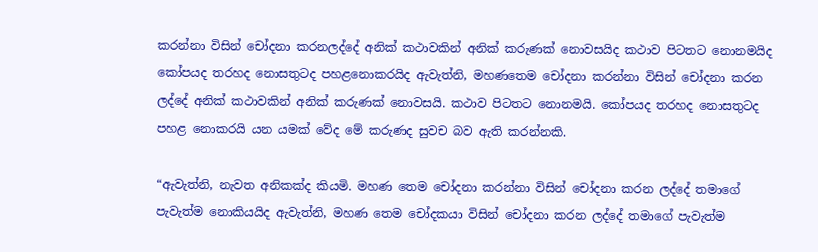කරන්නා විසින් චෝදනා කරනලද්දේ අනික් කථාවකින් අනික් කරුණක් නොවසයිද කථාව පිටතට නොනමයිද කෝපයද තරහද නොසතුටද පහළනොකරයිද ඇවැත්නි, මහණතෙම චෝදනා කරන්නා විසින් චෝදනා කරන ලද්දේ අනික් කථාවකින් අනික් කරුණක් නොවසයි. කථාව පිටතට නොනමයි. කෝපයද තරහද නොසතුටද පහළ නොකරයි යන යමක් වේද මේ කරුණද සුවච බව ඇති කරන්නකි.

“ඇවැත්නි, නැවත අනිකක්ද කියමි. මහණ තෙම චෝදනා කරන්නා විසින් චෝදනා කරන ලද්දේ තමාගේ පැවැත්ම නොකියයිද ඇවැත්නි, මහණ තෙම චෝදකයා විසින් චෝදනා කරන ලද්දේ තමාගේ පැවැත්ම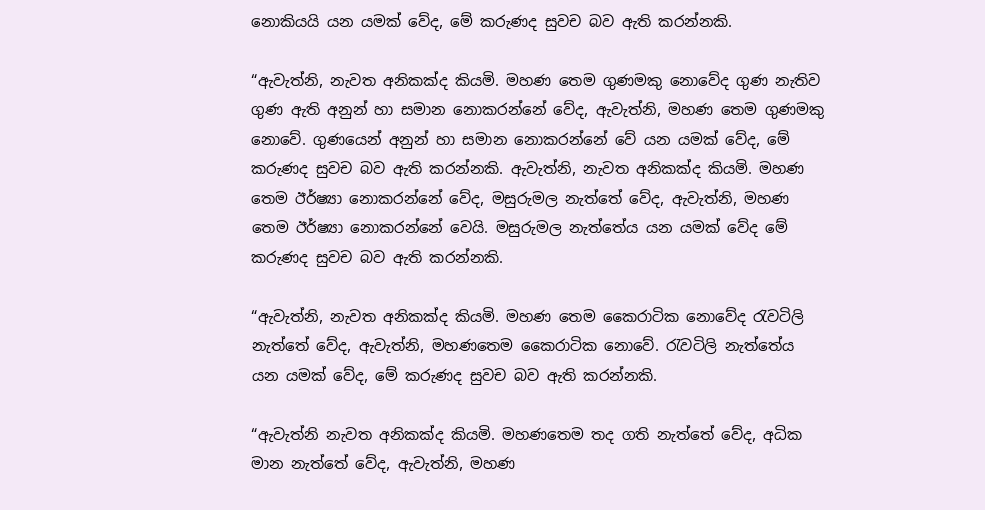නොකියයි යන යමක් වේද, මේ කරුණද සුවච බව ඇති කරන්නකි.

“ඇවැත්නි, නැවත අනිකක්ද කියමි. මහණ තෙම ගුණමකු නොවේද ගුණ නැතිව ගුණ ඇති අනුන් හා සමාන නොකරන්නේ වේද, ඇවැත්නි, මහණ තෙම ගුණමකු නොවේ. ගුණයෙන් අනුන් හා සමාන නොකරන්නේ වේ යන යමක් වේද, මේ කරුණද සුවච බව ඇති කරන්නකි. ඇවැත්නි, නැවත අනිකක්ද කියමි. මහණ තෙම ඊර්ෂ්‍යා නොකරන්නේ වේද, මසුරුමල නැත්තේ වේද, ඇවැත්නි, මහණ තෙම ඊර්ෂ්‍යා නොකරන්නේ වෙයි. මසුරුමල නැත්තේය යන යමක් වේද මේ කරුණද සුවච බව ඇති කරන්නකි.

“ඇවැත්නි, නැවත අනිකක්ද කියමි. මහණ තෙම කෛරාටික නොවේද රැවටිලි නැත්තේ වේද, ඇවැත්නි, මහණතෙම කෛරාටික නොවේ. රැවටිලි නැත්තේය යන යමක් වේද, මේ කරුණද සුවච බව ඇති කරන්නකි.

“ඇවැත්නි නැවත අනිකක්ද කියමි. මහණතෙම තද ගති නැත්තේ වේද, අධික මාන නැත්තේ වේද, ඇවැත්නි, මහණ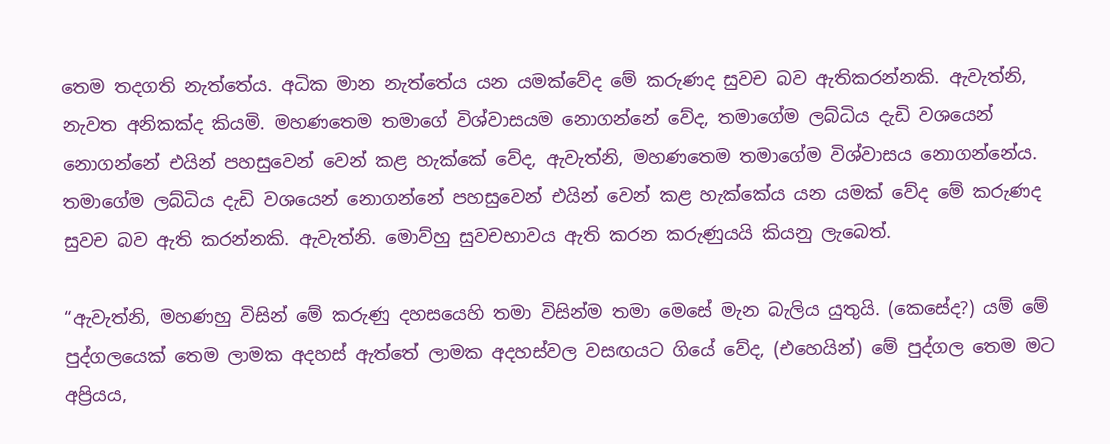තෙම තදගති නැත්තේය. අධික මාන නැත්තේය යන යමක්වේද මේ කරුණද සුවච බව ඇතිකරන්නකි. ඇවැත්නි, නැවත අනිකක්ද කියමි. මහණතෙම තමාගේ විශ්වාසයම නොගන්නේ වේද, තමාගේම ලබ්ධිය දැඩි වශයෙන් නොගන්නේ එයින් පහසුවෙන් වෙන් කළ හැක්කේ වේද, ඇවැත්නි, මහණතෙම තමාගේම විශ්වාසය නොගන්නේය. තමාගේම ලබ්ධිය දැඩි වශයෙන් නොගන්නේ පහසුවෙන් එයින් වෙන් කළ හැක්කේය යන යමක් වේද මේ කරුණද සුවච බව ඇති කරන්නකි. ඇවැත්නි. මොව්හු සුවචභාවය ඇති කරන කරුණුයයි කියනු ලැබෙත්.

“ඇවැත්නි, මහණහු විසින් මේ කරුණු දහසයෙහි තමා විසින්ම තමා මෙසේ මැන බැලිය යුතුයි. (කෙසේද?) යම් මේ පුද්ගලයෙක් තෙම ලාමක අදහස් ඇත්තේ ලාමක අදහස්වල වසඟයට ගියේ වේද, (එහෙයින්) මේ පුද්ගල තෙම මට අප්‍රියය,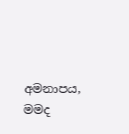අමනාපය, මමද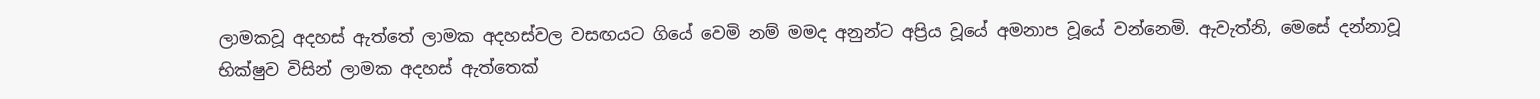ලාමකවූ අදහස් ඇත්තේ ලාමක අදහස්වල වසඟයට ගියේ වෙමි නම් මමද අනුන්ට අප්‍රිය වූයේ අමනාප වූයේ වන්නෙමි. ඇවැත්නි, මෙසේ දන්නාවූ භික්ෂුව විසින් ලාමක අදහස් ඇත්තෙක්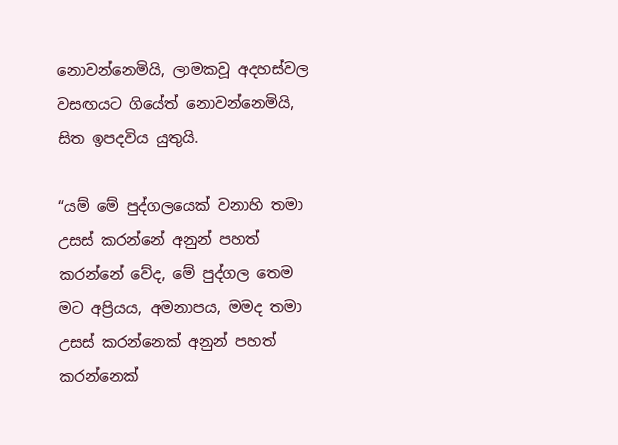නොවන්නෙමියි, ලාමකවූ අදහස්වල වසඟයට ගියේත් නොවන්නෙමියි, සිත ඉපදවිය යුතුයි.

“යම් මේ පුද්ගලයෙක් වනාහි තමා උසස් කරන්නේ අනුන් පහත් කරන්නේ වේද, මේ පුද්ගල තෙම මට අප්‍රියය, අමනාපය, මමද තමා උසස් කරන්නෙක් අනුන් පහත් කරන්නෙක්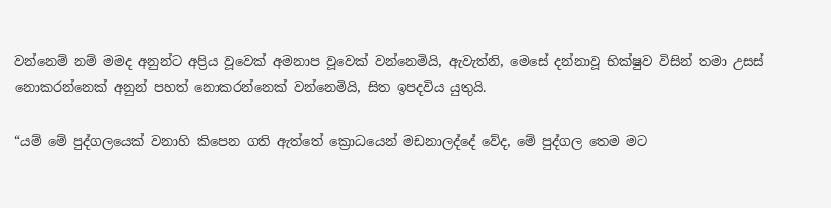වන්නෙම් නම් මමද අනුන්ට අප්‍රිය වූවෙක් අමනාප වූවෙක් වන්නෙමියි, ඇවැත්නි, මෙසේ දන්නාවූ භික්ෂුව විසින් තමා උසස් නොකරන්නෙක් අනුන් පහත් නොකරන්නෙක් වන්නෙමියි, සිත ඉපදවිය යුතුයි.

“යම් මේ පුද්ගලයෙක් වනාහි කිපෙන ගති ඇත්තේ ක්‍රොධයෙන් මඩනාලද්දේ වේද, මේ පුද්ගල තෙම මට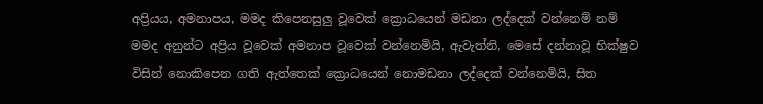අප්‍රියය, අමනාපය, මමද කිපෙනසුලු වූවෙක් ක්‍රොධයෙන් මඩනා ලද්දෙක් වන්නෙම් නම් මමද අනුන්ට අප්‍රිය වූවෙක් අමනාප වූවෙක් වන්නෙමියි, ඇවැත්නි, මෙසේ දන්නාවූ භික්ෂුව විසින් නොකිපෙන ගති ඇත්තෙක් ක්‍රොධයෙන් නොමඩනා ලද්දෙක් වන්නෙමියි, සිත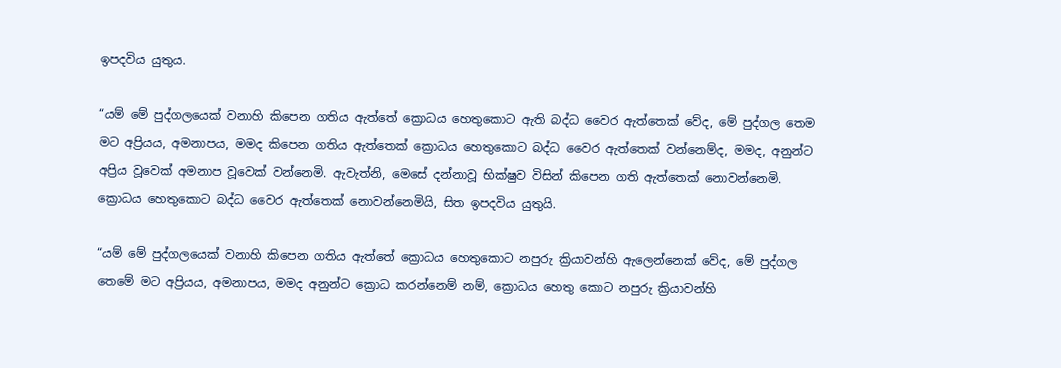ඉපදවිය යුතුය.

“යම් මේ පුද්ගලයෙක් වනාහි කිපෙන ගතිය ඇත්තේ ක්‍රොධය හෙතුකොට ඇති බද්ධ වෛර ඇත්තෙක් වේද, මේ පුද්ගල තෙම මට අප්‍රියය, අමනාපය, මමද කිපෙන ගතිය ඇත්තෙක් ක්‍රොධය හෙතුකොට බද්ධ වෛර ඇත්තෙක් වන්නෙම්ද, මමද, අනුන්ට අප්‍රිය වූවෙක් අමනාප වූවෙක් වන්නෙමි. ඇවැත්නි, මෙසේ දන්නාවූ භික්ෂුව විසින් කිපෙන ගති ඇත්තෙක් නොවන්නෙමි. ක්‍රොධය හෙතුකොට බද්ධ වෛර ඇත්තෙක් නොවන්නෙමියි, සිත ඉපදවිය යුතුයි.

“යම් මේ පුද්ගලයෙක් වනාහි කිපෙන ගතිය ඇත්තේ ක්‍රොධය හෙතුකොට නපුරු ක්‍රියාවන්හි ඇලෙන්නෙක් වේද, මේ පුද්ගල තෙමේ මට අප්‍රියය, අමනාපය, මමද අනුන්ට ක්‍රොධ කරන්නෙම් නම්, ක්‍රොධය හෙතු කොට නපුරු ක්‍රියාවන්හි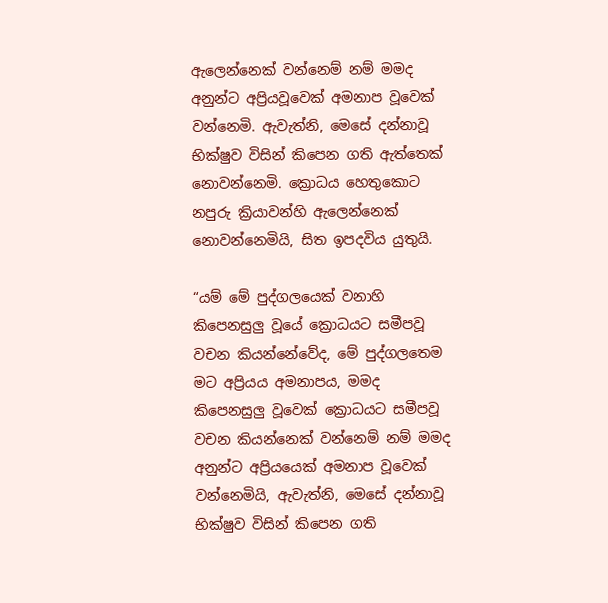ඇලෙන්නෙක් වන්නෙම් නම් මමද අනුන්ට අප්‍රියවූවෙක් අමනාප වූවෙක් වන්නෙමි. ඇවැත්නි, මෙසේ දන්නාවූ භික්ෂුව විසින් කිපෙන ගති ඇත්තෙක් නොවන්නෙමි. ක්‍රොධය හෙතුකොට නපුරු ක්‍රියාවන්හි ඇලෙන්නෙක් නොවන්නෙමියි, සිත ඉපදවිය යුතුයි.

“යම් මේ පුද්ගලයෙක් වනාහි කිපෙනසුලු වූයේ ක්‍රොධයට සමීපවූ වචන කියන්නේවේද, මේ පුද්ගලතෙම මට අප්‍රියය අමනාපය, මමද කිපෙනසුලු වූවෙක් ක්‍රොධයට සමීපවූ වචන කියන්නෙක් වන්නෙම් නම් මමද අනුන්ට අප්‍රියයෙක් අමනාප වූවෙක් වන්නෙමියි, ඇවැත්නි, මෙසේ දන්නාවූ භික්ෂුව විසින් කිපෙන ගති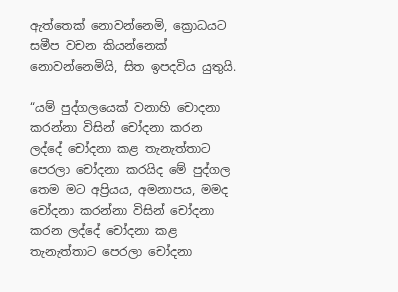ඇත්තෙක් නොවන්නෙමි, ක්‍රොධයට සමීප වචන කියන්නෙක් නොවන්නෙමියි, සිත ඉපදවිය යුතුයි.

“යම් පුද්ගලයෙක් වනාහි චොදනා කරන්නා විසින් චෝදනා කරන ලද්දේ චෝදනා කළ තැනැත්තාට පෙරලා චෝදනා කරයිද මේ පුද්ගල තෙම මට අප්‍රියය, අමනාපය, මමද චෝදනා කරන්නා විසින් චෝදනා කරන ලද්දේ චෝදනා කළ තැනැත්තාට පෙරලා චෝදනා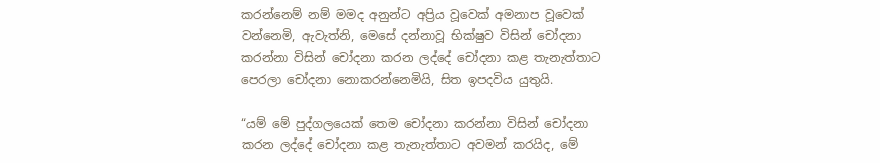කරන්නෙම් නම් මමද අනුන්ට අප්‍රිය වූවෙක් අමනාප වූවෙක් වන්නෙමි, ඇවැත්නි, මෙසේ දන්නාවූ භික්ෂුව විසින් චෝදනා කරන්නා විසින් චෝදනා කරන ලද්දේ චෝදනා කළ තැනැත්තාට පෙරලා චෝදනා නොකරන්නෙමියි, සිත ඉපදවිය යුතුයි.

“යම් මේ පුද්ගලයෙක් තෙම චෝදනා කරන්නා විසින් චෝදනා කරන ලද්දේ චෝදනා කළ තැනැත්තාට අවමන් කරයිද, මේ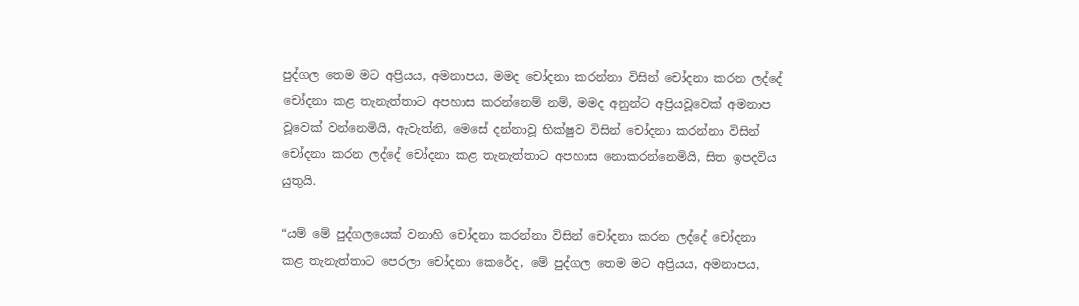පුද්ගල තෙම මට අප්‍රියය, අමනාපය, මමද චෝදනා කරන්නා විසින් චෝදනා කරන ලද්දේ චෝදනා කළ තැනැත්තාට අපහාස කරන්නෙම් නම්, මමද අනුන්ට අප්‍රියවූවෙක් අමනාප වූවෙක් වන්නෙමියි, ඇවැත්නි, මෙසේ දන්නාවූ භික්ෂුව විසින් චෝදනා කරන්නා විසින් චෝදනා කරන ලද්දේ චෝදනා කළ තැනැත්තාට අපහාස නොකරන්නෙමියි, සිත ඉපදවිය යුතුයි.

“යම් මේ පුද්ගලයෙක් වනාහි චෝදනා කරන්නා විසින් චෝදනා කරන ලද්දේ චෝදනා කළ තැනැත්තාට පෙරලා චෝදනා කෙරේද, මේ පුද්ගල තෙම මට අප්‍රියය, අමනාපය,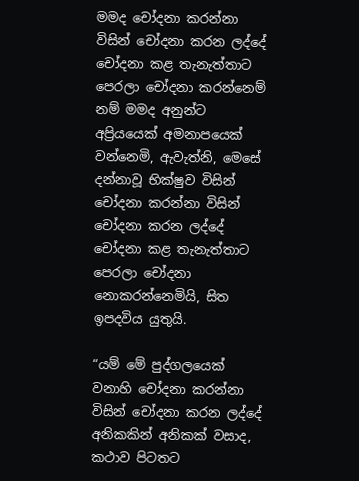මමද චෝදනා කරන්නා විසින් චෝදනා කරන ලද්දේ චෝදනා කළ තැනැත්තාට පෙරලා චෝදනා කරන්නෙම් නම් මමද අනුන්ට අප්‍රියයෙක් අමනාපයෙක් වන්නෙමි, ඇවැත්නි, මෙසේ දන්නාවූ භික්ෂුව විසින් චෝදනා කරන්නා විසින් චෝදනා කරන ලද්දේ චෝදනා කළ තැනැත්තාට පෙරලා චෝදනා නොකරන්නෙමියි, සිත ඉපදවිය යුතුයි.

“යම් මේ පුද්ගලයෙක් වනාහි චෝදනා කරන්නා විසින් චෝදනා කරන ලද්දේ අනිකකින් අනිකක් වසාද, කථාව පිටතට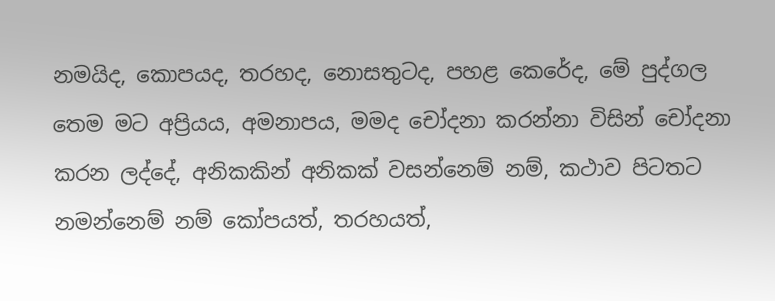නමයිද, කොපයද, තරහද, නොසතුටද, පහළ කෙරේද, මේ පුද්ගල තෙම මට අප්‍රියය, අමනාපය, මමද චෝදනා කරන්නා විසින් චෝදනා කරන ලද්දේ, අනිකකින් අනිකක් වසන්නෙම් නම්, කථාව පිටතට නමන්නෙම් නම් කෝපයත්, තරහයත්,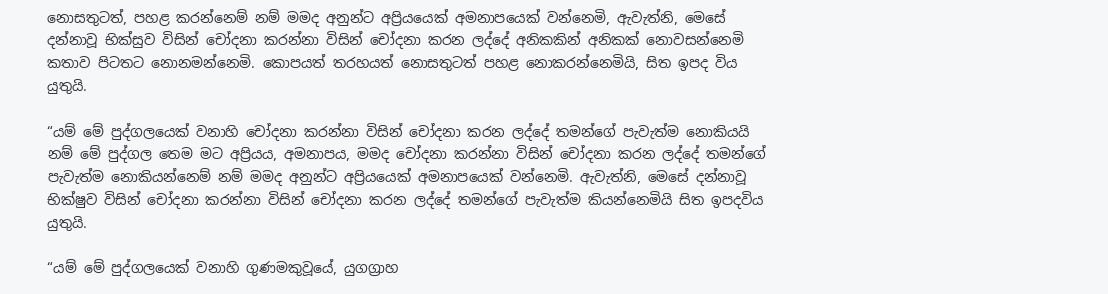නොසතුටත්, පහළ කරන්නෙම් නම් මමද අනුන්ට අප්‍රියයෙක් අමනාපයෙක් වන්නෙමි, ඇවැත්නි, මෙසේ දන්නාවූ භික්සුව විසින් චෝදනා කරන්නා විසින් චෝදනා කරන ලද්දේ අනිකකින් අනිකක් නොවසන්නෙමි කතාව පිටතට නොනමන්නෙමි. කොපයත් තරහයත් නොසතුටත් පහළ නොකරන්නෙමියි, සිත ඉපද විය යුතුයි.

“යම් මේ පුද්ගලයෙක් වනාහි චෝදනා කරන්නා විසින් චෝදනා කරන ලද්දේ තමන්ගේ පැවැත්ම නොකියයි නම් මේ පුද්ගල තෙම මට අප්‍රියය, අමනාපය, මමද චෝදනා කරන්නා විසින් චෝදනා කරන ලද්දේ තමන්ගේ පැවැත්ම නොකියන්නෙම් නම් මමද අනුන්ට අප්‍රියයෙක් අමනාපයෙක් වන්නෙමි. ඇවැත්නි, මෙසේ දන්නාවූ භික්ෂුව විසින් චෝදනා කරන්නා විසින් චෝදනා කරන ලද්දේ තමන්ගේ පැවැත්ම කියන්නෙමියි සිත ඉපදවිය යුතුයි.

“යම් මේ පුද්ගලයෙක් වනාහි ගුණමකුවූයේ, යුගග්‍රාහ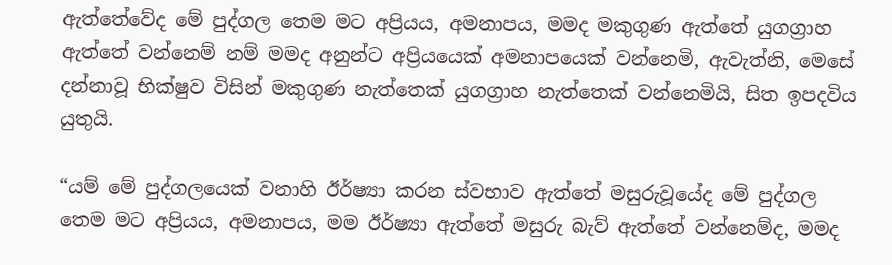ඇත්තේවේද මේ පුද්ගල තෙම මට අප්‍රියය, අමනාපය, මමද මකුගුණ ඇත්තේ යුගග්‍රාහ ඇත්තේ වන්නෙම් නම් මමද අනුන්ට අප්‍රියයෙක් අමනාපයෙක් වන්නෙමි, ඇවැත්නි, මෙසේ දන්නාවූ භික්ෂුව විසින් මකුගුණ නැත්තෙක් යුගග්‍රාහ නැත්තෙක් වන්නෙමියි, සිත ඉපදවිය යුතුයි.

“යම් මේ පුද්ගලයෙක් වනාහි ඊර්ෂ්‍යා කරන ස්වභාව ඇත්තේ මසුරුවූයේද මේ පුද්ගල තෙම මට අප්‍රියය, අමනාපය, මම ඊර්ෂ්‍යා ඇත්තේ මසුරු බැව් ඇත්තේ වන්නෙම්ද, මමද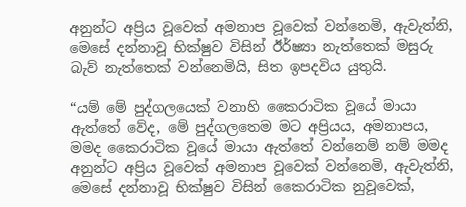අනුන්ට අප්‍රිය වූවෙක් අමනාප වූවෙක් වන්නෙමි, ඇවැත්නි, මෙසේ දන්නාවූ භික්ෂුව විසින් ඊර්ෂ්‍යා නැත්තෙක් මසුරු බැව් නැත්තෙක් වන්නෙමියි, සිත ඉපදවිය යුතුයි.

“යම් මේ පුද්ගලයෙක් වනාහි කෛරාටික වූයේ මායා ඇත්තේ වේද, මේ පුද්ගලතෙම මට අප්‍රියය, අමනාපය, මමද කෛරාටික වූයේ මායා ඇත්තේ වන්නෙම් නම් මමද අනුන්ට අප්‍රිය වූවෙක් අමනාප වූවෙක් වන්නෙමි, ඇවැත්නි, මෙසේ දන්නාවූ භික්ෂුව විසින් කෛරාටික නුවූවෙක්,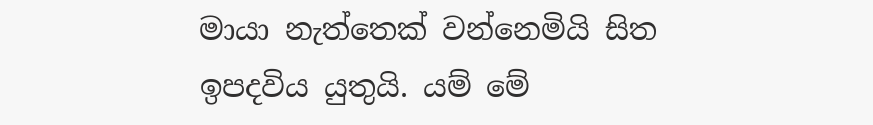මායා නැත්තෙක් වන්නෙමියි සිත ඉපදවිය යුතුයි. යම් මේ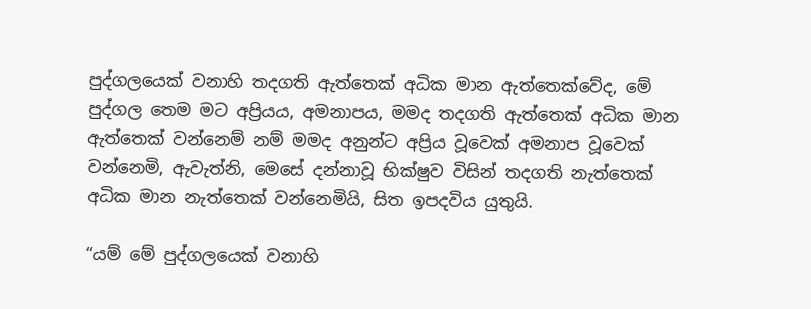පුද්ගලයෙක් වනාහි තදගති ඇත්තෙක් අධික මාන ඇත්තෙක්වේද, මේ පුද්ගල තෙම මට අප්‍රියය, අමනාපය, මමද තදගති ඇත්තෙක් අධික මාන ඇත්තෙක් වන්නෙම් නම් මමද අනුන්ට අප්‍රිය වූවෙක් අමනාප වූවෙක් වන්නෙමි, ඇවැත්නි, මෙසේ දන්නාවූ භික්ෂුව විසින් තදගති නැත්තෙක් අධික මාන නැත්තෙක් වන්නෙමියි, සිත ඉපදවිය යුතුයි.

“යම් මේ පුද්ගලයෙක් වනාහි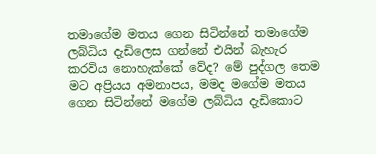තමාගේම මතය ගෙන සිටින්නේ තමාගේම ලබ්ධිය දැඩිලෙස ගන්නේ එයින් බැහැර කරවිය නොහැක්කේ වේද? මේ පුද්ගල තෙම මට අප්‍රියය අමනාපය, මමද මගේම මතය ගෙන සිටින්නේ මගේම ලබ්ධිය දැඩිකොට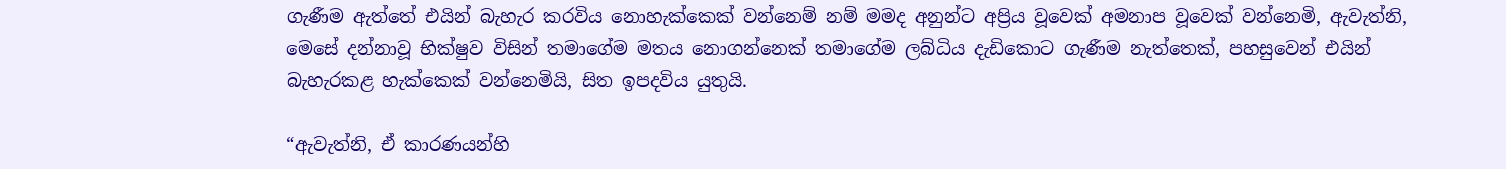ගැණීම ඇත්තේ එයින් බැහැර කරවිය නොහැක්කෙක් වන්නෙම් නම් මමද අනුන්ට අප්‍රිය වූවෙක් අමනාප වූවෙක් වන්නෙමි, ඇවැත්නි, මෙසේ දන්නාවූ භික්ෂුව විසින් තමාගේම මතය නොගන්නෙක් තමාගේම ලබ්ධිය දැඩිකොට ගැණීම නැත්තෙක්, පහසුවෙන් එයින් බැහැරකළ හැක්කෙක් වන්නෙමියි, සිත ඉපදවිය යුතුයි.

“ඇවැත්නි, ඒ කාරණයන්හි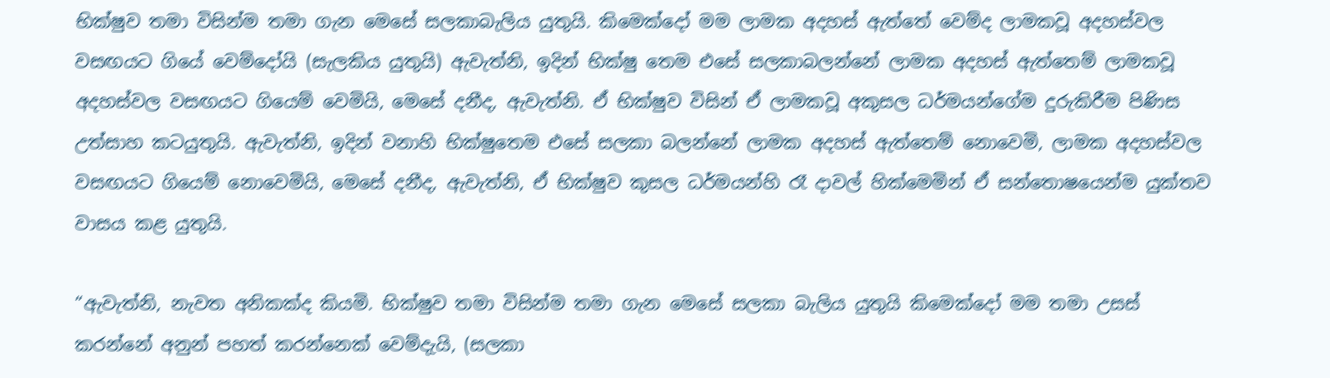භික්ෂුව තමා විසින්ම තමා ගැන මෙසේ සලකාබැලිය යුතුයි. කිමෙක්දෝ මම ලාමක අදහස් ඇත්තේ වෙම්ද ලාමකවූ අදහස්වල වසඟයට ගියේ වෙම්දෝයි (සැලකිය යුතුයි) ඇවැත්නි, ඉදින් භික්ෂු තෙම එසේ සලකාබලන්නේ ලාමක අදහස් ඇත්තෙම් ලාමකවූ අදහස්වල වසඟයට ගියෙම් වෙමියි, මෙසේ දනීද, ඇවැත්නි. ඒ භික්ෂුව විසින් ඒ ලාමකවූ අකුසල ධර්මයන්ගේම දුරුකිරීම පිණිස උත්සාහ කටයුතුයි. ඇවැත්නි, ඉදින් වනාහි භික්ෂුතෙම එසේ සලකා බලන්නේ ලාමක අදහස් ඇත්තෙම් නොවෙමි, ලාමක අදහස්වල වසඟයට ගියෙම් නොවෙමියි, මෙසේ දනීද, ඇවැත්නි, ඒ භික්ෂුව කුසල ධර්මයන්හි රෑ දාවල් හික්මෙමින් ඒ සන්තොෂයෙන්ම යුක්තව වාසය කළ යුතුයි.

“ඇවැත්නි, නැවත අනිකක්ද කියමි. භික්ෂුව තමා විසින්ම තමා ගැන මෙසේ සලකා බැලිය යුතුයි කිමෙක්දෝ මම තමා උසස් කරන්නේ අනුන් පහත් කරන්නෙක් වෙම්දැයි, (සලකා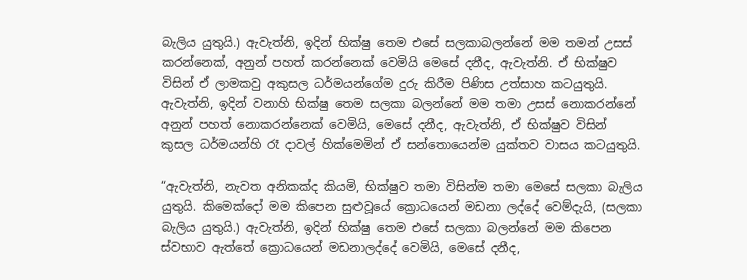බැලිය යුතුයි.) ඇවැත්නි, ඉදින් භික්ෂු තෙම එසේ සලකාබලන්නේ මම තමන් උසස් කරන්නෙක්, අනුන් පහත් කරන්නෙක් වෙමියි මෙසේ දනීද, ඇවැත්නි. ඒ භික්ෂුව විසින් ඒ ලාමකවු අකුසල ධර්මයන්ගේම දුරු කිරීම පිණිස උත්සාහ කටයුතුයි. ඇවැත්නි, ඉදින් වනාහි භික්ෂු තෙම සලකා බලන්නේ මම තමා උසස් නොකරන්නේ අනුන් පහත් නොකරන්නෙක් වෙමියි, මෙසේ දනීද, ඇවැත්නි, ඒ භික්ෂුව විසින් කුසල ධර්මයන්හි රෑ දාවල් හික්මෙමින් ඒ සන්තොයෙන්ම යුක්තව වාසය කටයුතුයි.

“ඇවැත්නි, නැවත අනිකක්ද කියමි, භික්ෂුව තමා විසින්ම තමා මෙසේ සලකා බැලිය යුතුයි. කිමෙක්දෝ මම කිපෙන සුළුවූයේ ක්‍රොධයෙන් මඩනා ලද්දේ වෙම්දැයි, (සලකා බැලිය යුතුයි.) ඇවැත්නි, ඉදින් භික්ෂු තෙම එසේ සලකා බලන්නේ මම කිපෙන ස්වභාව ඇත්තේ ක්‍රොධයෙන් මඩනාලද්දේ වෙමියි, මෙසේ දනීද,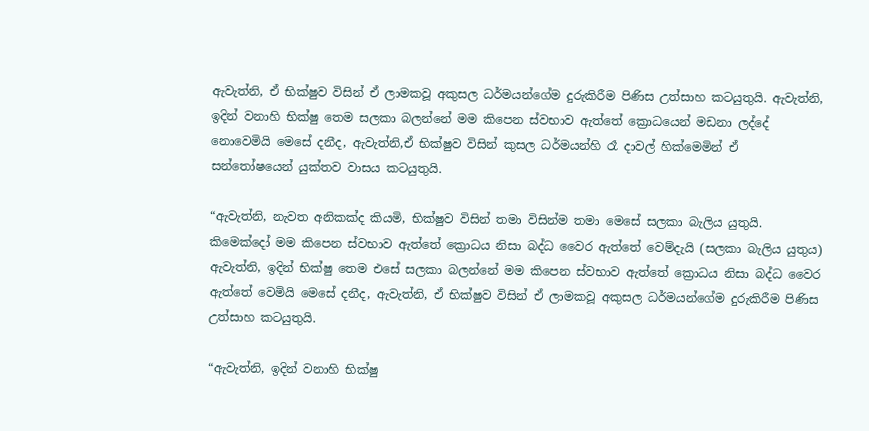ඇවැත්නි, ඒ භික්ෂුව විසින් ඒ ලාමකවූ අකුසල ධර්මයන්ගේම දුරුකිරීම පිණිස උත්සාහ කටයුතුයි. ඇවැත්නි, ඉදින් වනාහි භික්ෂු තෙම සලකා බලන්නේ මම කිපෙන ස්වභාව ඇත්තේ ක්‍රොධයෙන් මඩනා ලද්දේ නොවෙමියි මෙසේ දනීද, ඇවැත්නි,ඒ භික්ෂුව විසින් කුසල ධර්මයන්හි රෑ දාවල් හික්මෙමින් ඒ සන්තෝෂයෙන් යුක්තව වාසය කටයුතුයි.

“ඇවැත්නි, නැවත අනිකක්ද කියමි, භික්ෂුව විසින් තමා විසින්ම තමා මෙසේ සලකා බැලිය යුතුයි. කිමෙක්දෝ මම කිපෙන ස්වභාව ඇත්තේ ක්‍රොධය නිසා බද්ධ වෛර ඇත්තේ වෙම්දැයි (සලකා බැලිය යුතුය) ඇවැත්නි, ඉදින් භික්ෂු තෙම එසේ සලකා බලන්නේ මම කිපෙන ස්වභාව ඇත්තේ ක්‍රොධය නිසා බද්ධ වෛර ඇත්තේ වෙමියි මෙසේ දනීද, ඇවැත්නි, ඒ භික්ෂුව විසින් ඒ ලාමකවූ අකුසල ධර්මයන්ගේම දුරුකිරීම පිණිස උත්සාහ කටයුතුයි.

“ඇවැත්නි, ඉදින් වනාහි භික්ෂු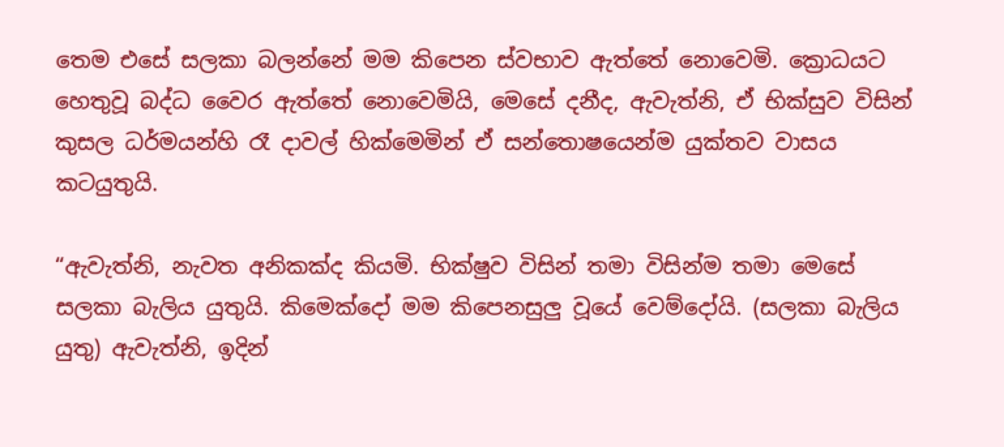තෙම එසේ සලකා බලන්නේ මම කිපෙන ස්වභාව ඇත්තේ නොවෙමි. ක්‍රොධයට හෙතුවූ බද්ධ වෛර ඇත්තේ නොවෙමියි, මෙසේ දනීද, ඇවැත්නි, ඒ භික්සුව විසින් කුසල ධර්මයන්හි රෑ දාවල් හික්මෙමින් ඒ සන්තොෂයෙන්ම යුක්තව වාසය කටයුතුයි.

“ඇවැත්නි, නැවත අනිකක්ද කියමි. භික්ෂුව විසින් තමා විසින්ම තමා මෙසේ සලකා බැලිය යුතුයි. කිමෙක්දෝ මම කිපෙනසුලු වූයේ වෙම්දෝයි. (සලකා බැලිය යුතු) ඇවැත්නි, ඉදින්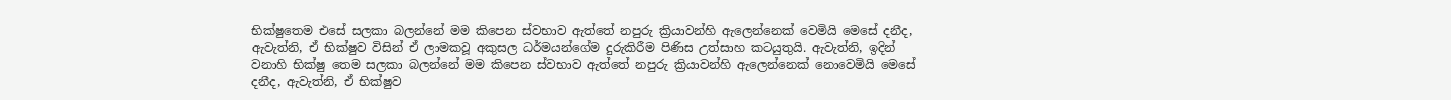භික්ෂුතෙම එසේ සලකා බලන්නේ මම කිපෙන ස්වභාව ඇත්තේ නපුරු ක්‍රියාවන්හි ඇලෙන්නෙක් වෙමියි මෙසේ දනීද, ඇවැත්නි, ඒ භික්ෂුව විසින් ඒ ලාමකවූ අකුසල ධර්මයන්ගේම දුරුකිරීම පිණිස උත්සාහ කටයුතුයි. ඇවැත්නි, ඉදින් වනාහි භික්ෂු තෙම සලකා බලන්නේ මම කිපෙන ස්වභාව ඇත්තේ නපුරු ක්‍රියාවන්හි ඇලෙන්නෙක් නොවෙමියි මෙසේ දනීද, ඇවැත්නි, ඒ භික්ෂුව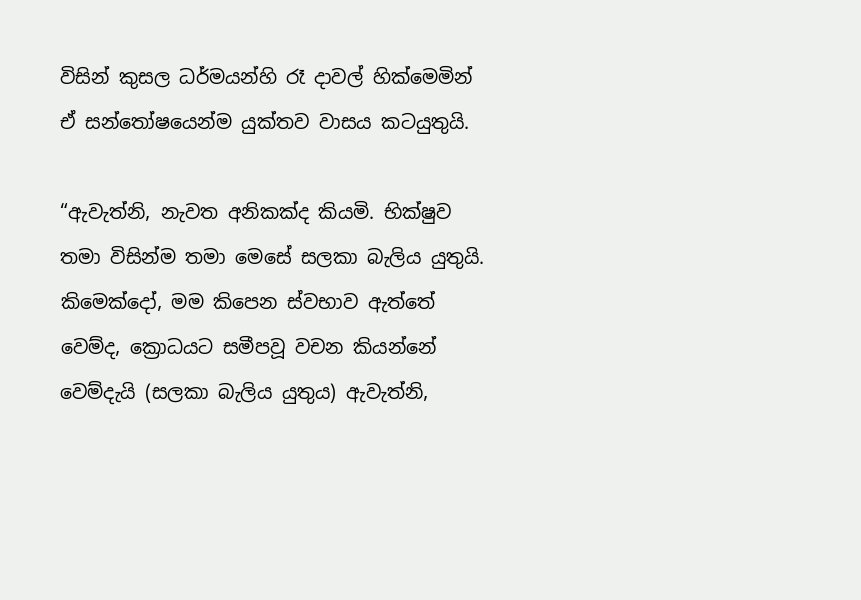විසින් කුසල ධර්මයන්හි රෑ දාවල් හික්මෙමින් ඒ සන්තෝෂයෙන්ම යුක්තව වාසය කටයුතුයි.

“ඇවැත්නි, නැවත අනිකක්ද කියමි. භික්ෂුව තමා විසින්ම තමා මෙසේ සලකා බැලිය යුතුයි. කිමෙක්දෝ, මම කිපෙන ස්වභාව ඇත්තේ වෙම්ද, ක්‍රොධයට සමීපවූ වචන කියන්නේ වෙම්දැයි (සලකා බැලිය යුතුය) ඇවැත්නි,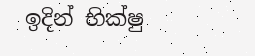ඉදින් භික්ෂු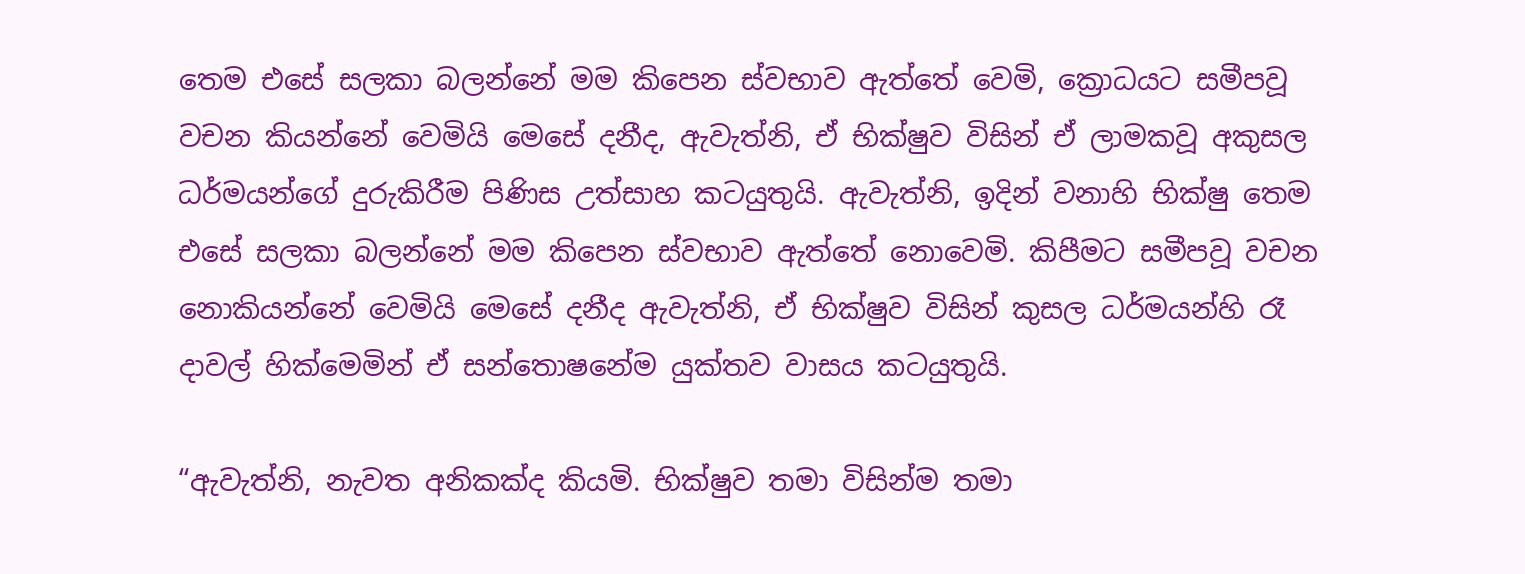තෙම එසේ සලකා බලන්නේ මම කිපෙන ස්වභාව ඇත්තේ වෙමි, ක්‍රොධයට සමීපවූ වචන කියන්නේ වෙමියි මෙසේ දනීද, ඇවැත්නි, ඒ භික්ෂුව විසින් ඒ ලාමකවූ අකුසල ධර්මයන්ගේ දුරුකිරීම පිණිස උත්සාහ කටයුතුයි. ඇවැත්නි, ඉදින් වනාහි භික්ෂු තෙම එසේ සලකා බලන්නේ මම කිපෙන ස්වභාව ඇත්තේ නොවෙමි. කිපීමට සමීපවූ වචන නොකියන්නේ වෙමියි මෙසේ දනීද ඇවැත්නි, ඒ භික්ෂුව විසින් කුසල ධර්මයන්හි රෑ දාවල් හික්මෙමින් ඒ සන්තොෂනේම යුක්තව වාසය කටයුතුයි.

“ඇවැත්නි, නැවත අනිකක්ද කියමි. භික්ෂුව තමා විසින්ම තමා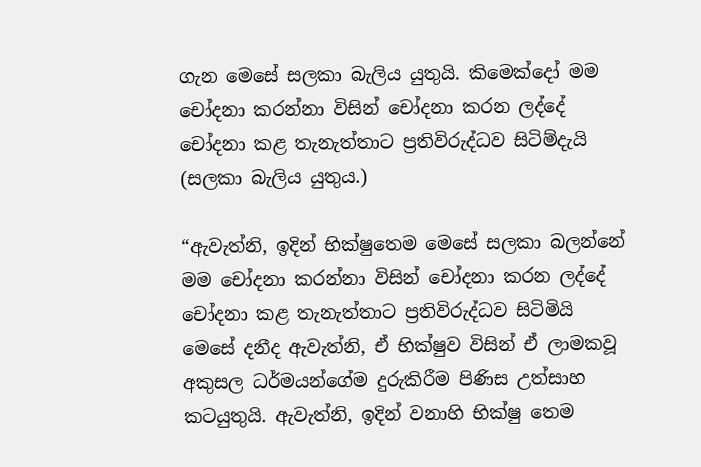ගැන මෙසේ සලකා බැලිය යුතුයි. කිමෙක්දෝ මම චෝදනා කරන්නා විසින් චෝදනා කරන ලද්දේ චෝදනා කළ තැනැත්තාට ප්‍රතිවිරුද්ධව සිටිම්දැයි (සලකා බැලිය යුතුය.)

“ඇවැත්නි, ඉදින් භික්ෂුතෙම මෙසේ සලකා බලන්නේ මම චෝදනා කරන්නා විසින් චෝදනා කරන ලද්දේ චෝදනා කළ තැනැත්තාට ප්‍රතිවිරුද්ධව සිටිමියි මෙසේ දනීද ඇවැත්නි, ඒ භික්ෂුව විසින් ඒ ලාමකවූ අකුසල ධර්මයන්ගේම දුරුකිරීම පිණිස උත්සාහ කටයුතුයි. ඇවැත්නි, ඉදින් වනාහි භික්ෂු තෙම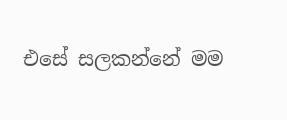එසේ සලකන්නේ මම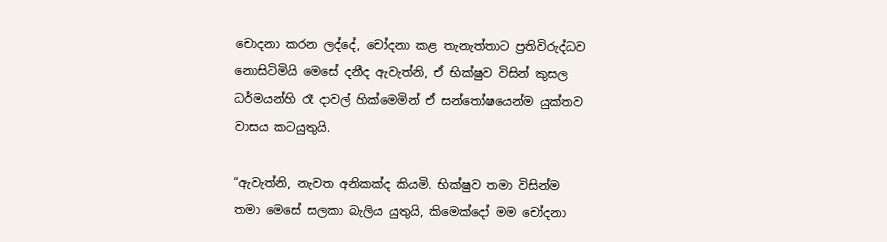චොදනා කරන ලද්දේ, චෝදනා කළ තැනැත්තාට ප්‍රතිවිරුද්ධව නොසිටිමියි මෙසේ දනීද ඇවැත්නි, ඒ භික්ෂුව විසින් කුසල ධර්මයන්හි රෑ දාවල් හික්මෙමින් ඒ සන්තෝෂයෙන්ම යුක්තව වාසය කටයුතුයි.

“ඇවැත්නි, නැවත අනිකක්ද කියමි. භික්ෂුව තමා විසින්ම තමා මෙසේ සලකා බැලිය යුතුයි, කිමෙක්දෝ මම චෝදනා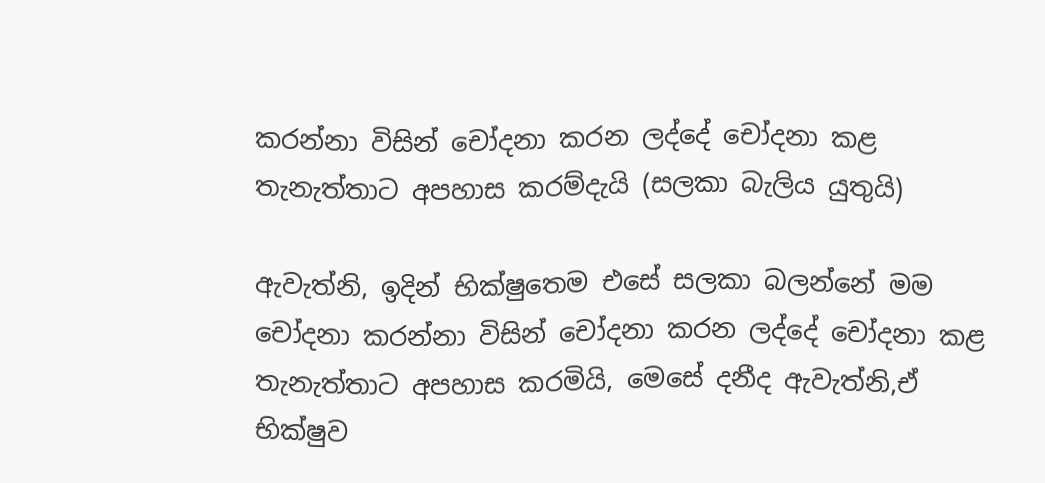කරන්නා විසින් චෝදනා කරන ලද්දේ චෝදනා කළ තැනැත්තාට අපහාස කරම්දැයි (සලකා බැලිය යුතුයි)

ඇවැත්නි, ඉදින් භික්ෂුතෙම එසේ සලකා බලන්නේ මම චෝදනා කරන්නා විසින් චෝදනා කරන ලද්දේ චෝදනා කළ තැනැත්තාට අපහාස කරමියි, මෙසේ දනීද ඇවැත්නි,ඒ භික්ෂුව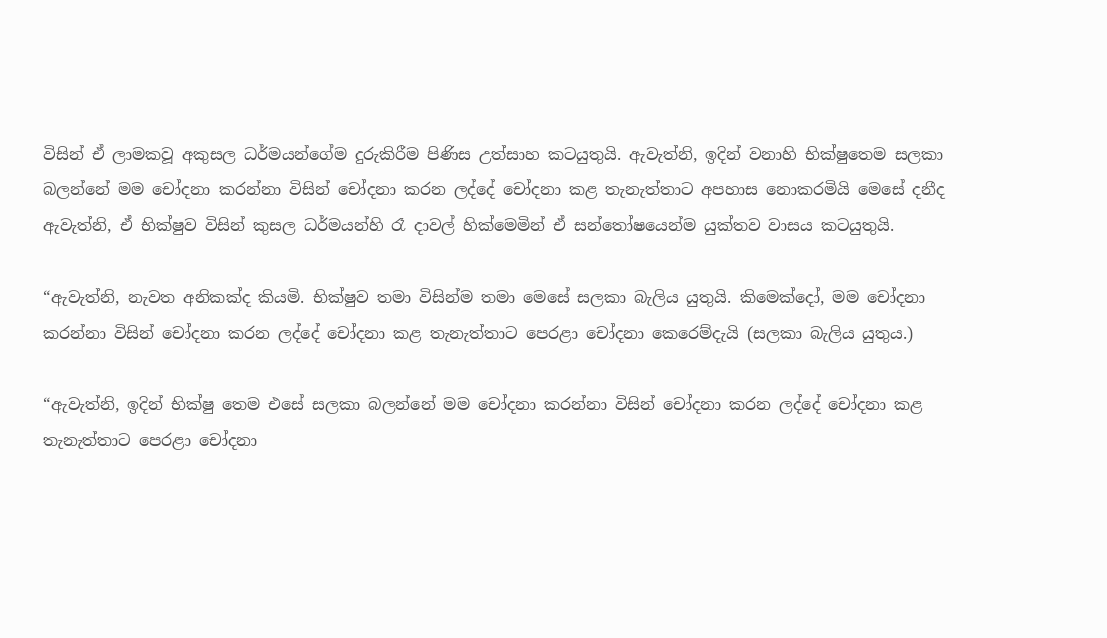විසින් ඒ ලාමකවූ අකුසල ධර්මයන්ගේම දුරුකිරීම පිණිස උත්සාහ කටයුතුයි. ඇවැත්නි, ඉදින් වනාහි භික්ෂුතෙම සලකා බලන්නේ මම චෝදනා කරන්නා විසින් චෝදනා කරන ලද්දේ චෝදනා කළ තැනැත්තාට අපහාස නොකරමියි මෙසේ දනීද ඇවැත්නි, ඒ භික්ෂුව විසින් කුසල ධර්මයන්හි රෑ දාවල් හික්මෙමින් ඒ සන්තෝෂයෙන්ම යුක්තව වාසය කටයුතුයි.

“ඇවැත්නි, නැවත අනිකක්ද කියමි. භික්ෂුව තමා විසින්ම තමා මෙසේ සලකා බැලිය යුතුයි. කිමෙක්දෝ, මම චෝදනා කරන්නා විසින් චෝදනා කරන ලද්දේ චෝදනා කළ තැනැත්තාට පෙරළා චෝදනා කෙරෙම්දැයි (සලකා බැලිය යුතුය.)

“ඇවැත්නි, ඉදින් භික්ෂු තෙම එසේ සලකා බලන්නේ මම චෝදනා කරන්නා විසින් චෝදනා කරන ලද්දේ චෝදනා කළ තැනැත්තාට පෙරළා චෝදනා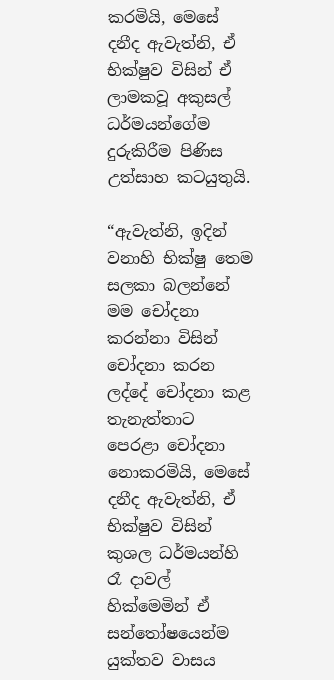කරමියි, මෙසේ දනීද ඇවැත්නි, ඒ භික්ෂුව විසින් ඒ ලාමකවූ අකුසල් ධර්මයන්ගේම දුරුකිරීම පිණිස උත්සාහ කටයුතුයි.

“ඇවැත්නි, ඉදින් වනාහි භික්ෂු තෙම සලකා බලන්නේ මම චෝදනා කරන්නා විසින් චෝදනා කරන ලද්දේ චෝදනා කළ තැනැත්තාට පෙරළා චෝදනා නොකරමියි, මෙසේ දනීද ඇවැත්නි, ඒ භික්ෂුව විසින් කුශල ධර්මයන්හි රෑ දාවල් හික්මෙමින් ඒ සන්තෝෂයෙන්ම යුක්තව වාසය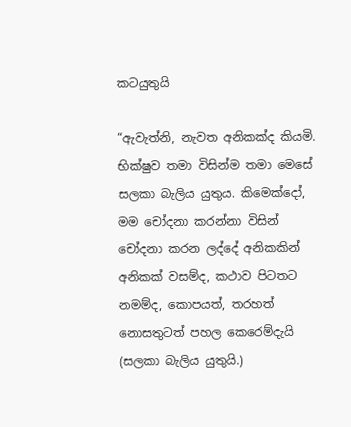කටයුතුයි

“ඇවැත්නි, නැවත අනිකක්ද කියමි. භික්ෂුව තමා විසින්ම තමා මෙසේ සලකා බැලිය යුතුය. කිමෙක්දෝ, මම චෝදනා කරන්නා විසින් චෝදනා කරන ලද්දේ අනිකකින් අනිකක් වසම්ද, කථාව පිටතට නමම්ද, කොපයත්, තරහත් නොසතුටත් පහල කෙරෙම්දැයි (සලකා බැලිය යුතුයි.)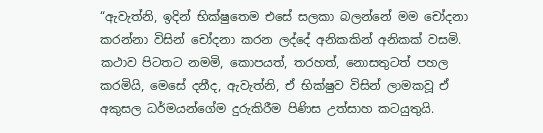“ඇවැත්නි, ඉදින් භික්ෂුතෙම එසේ සලකා බලන්නේ මම චෝදනා කරන්නා විසින් චෝදනා කරන ලද්දේ අනිකකින් අනිකක් වසමි. කථාව පිටතට නමමි, කොපයත්, තරහත්, නොසතුටත් පහල කරමියි, මෙසේ දනීද, ඇවැත්නි, ඒ භික්ෂුව විසින් ලාමකවූ ඒ අකුසල ධර්මයන්ගේම දුරුකිරීම පිණිස උත්සාහ කටයුතුයි.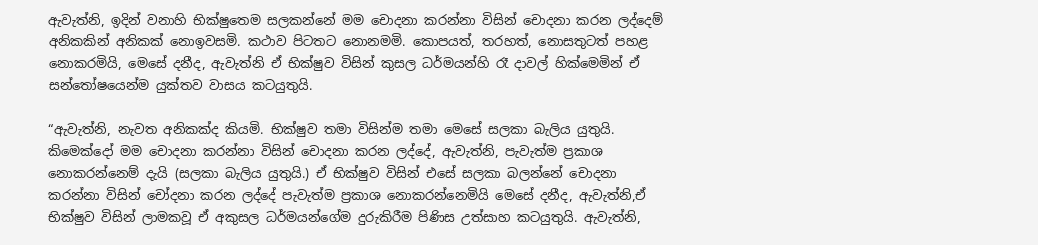ඇවැත්නි, ඉදින් වනාහි භික්ෂුතෙම සලකන්නේ මම චොදනා කරන්නා විසින් චොදනා කරන ලද්දෙම් අනිකකින් අනිකක් නොඉවසමි. කථාව පිටතට නොනමමි. කොපයත්, තරහත්, නොසතුටත් පහළ නොකරමියි, මෙසේ දනීද, ඇවැත්නි ඒ භික්ෂුව විසින් කුසල ධර්මයන්හි රෑ දාවල් හික්මෙමින් ඒ සන්තෝෂයෙන්ම යුක්තව වාසය කටයුතුයි.

“ඇවැත්නි, නැවත අනිකක්ද කියමි. භික්ෂුව තමා විසින්ම තමා මෙසේ සලකා බැලිය යුතුයි. කිමෙක්දෝ මම චොදනා කරන්නා විසින් චොදනා කරන ලද්දේ, ඇවැත්නි, පැවැත්ම ප්‍රකාශ නොකරන්නෙම් දැයි (සලකා බැලිය යුතුයි.) ඒ භික්ෂුව විසින් එසේ සලකා බලන්නේ චොදනා කරන්නා විසින් චෝදනා කරන ලද්දේ පැවැත්ම ප්‍රකාශ නොකරන්නෙමියි මෙසේ දනීද, ඇවැත්නි,ඒ භික්ෂුව විසින් ලාමකවූ ඒ අකුසල ධර්මයන්ගේම දුරුකිරීම පිණිස උත්සාහ කටයුතුයි. ඇවැත්නි,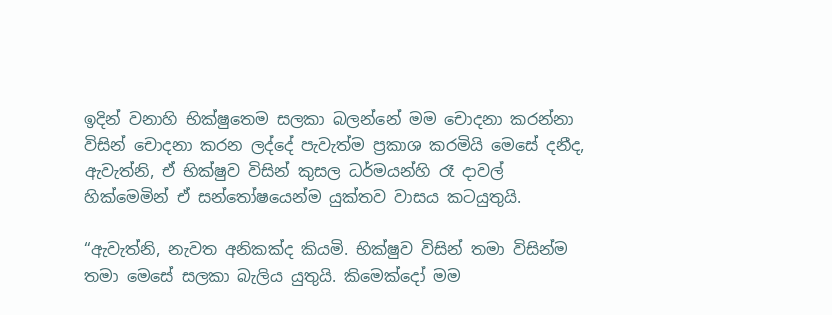ඉදින් වනාහි භික්ෂුතෙම සලකා බලන්නේ මම චොදනා කරන්නා විසින් චොදනා කරන ලද්දේ පැවැත්ම ප්‍රකාශ කරමියි මෙසේ දනීද, ඇවැත්නි, ඒ භික්ෂුව විසින් කුසල ධර්මයන්හි රෑ දාවල් හික්මෙමින් ඒ සන්තෝෂයෙන්ම යුක්තව වාසය කටයුතුයි.

“ඇවැත්නි, නැවත අනිකක්ද කියමි. භික්ෂුව විසින් තමා විසින්ම තමා මෙසේ සලකා බැලිය යුතුයි. කිමෙක්දෝ මම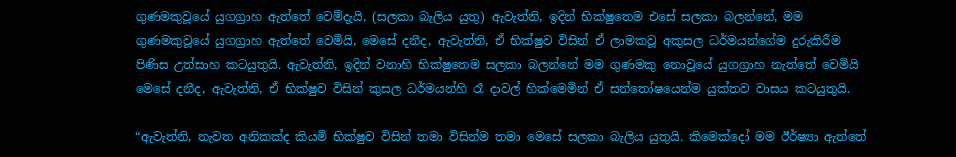ගුණමකුවූයේ යුගග්‍රාහ ඇත්තේ වෙම්දැයි, (සලකා බැලිය යුතු) ඇවැත්නි, ඉදින් භික්ෂුතෙම එසේ සලකා බලන්නේ, මම ගුණමකුවූයේ යුගග්‍රාහ ඇත්තේ වෙමියි, මෙසේ දනීද, ඇවැත්නි, ඒ භික්ෂුව විසින් ඒ ලාමකවූ අකුසල ධර්මයන්ගේම දුරුකිරීම පිණිස උත්සාහ කටයුතුයි. ඇවැත්නි, ඉදින් වනාහි භික්ෂුතෙම සලකා බලන්නේ මම ගුණමකු නොවූයේ යුගග්‍රාහ නැත්තේ වෙමියි මෙසේ දනීද, ඇවැත්නි, ඒ භික්ෂුව විසින් කුසල ධර්මයන්හි රෑ දාවල් හික්මෙමින් ඒ සන්තෝෂයෙන්ම යුක්තව වාසය කටයුතුයි.

“ඇවැත්නි, නැවත අනිකක්ද කියමි භික්ෂුව විසින් තමා විසින්ම තමා මෙසේ සලකා බැලිය යුතුයි. කිමෙක්දෝ මම ඊර්ෂ්‍යා ඇත්තේ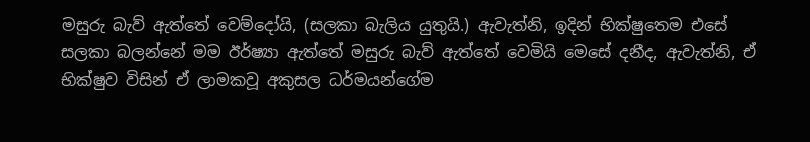මසුරු බැව් ඇත්තේ වෙම්දෝයි, (සලකා බැලිය යුතුයි.) ඇවැත්නි, ඉදින් භික්ෂුතෙම එසේ සලකා බලන්නේ මම ඊර්ෂ්‍යා ඇත්තේ මසුරු බැව් ඇත්තේ වෙමියි මෙසේ දනීද, ඇවැත්නි, ඒ භික්ෂුව විසින් ඒ ලාමකවූ අකුසල ධර්මයන්ගේම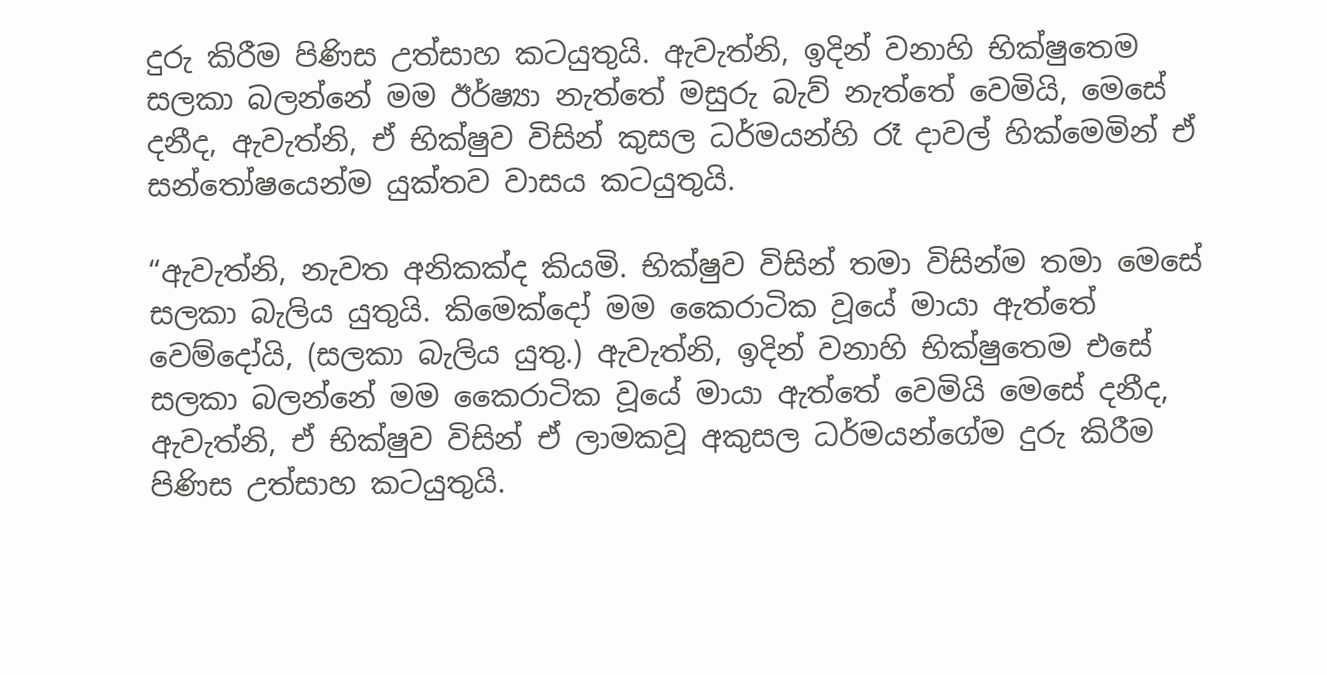දුරු කිරීම පිණිස උත්සාහ කටයුතුයි. ඇවැත්නි, ඉදින් වනාහි භික්ෂුතෙම සලකා බලන්නේ මම ඊර්ෂ්‍යා නැත්තේ මසුරු බැව් නැත්තේ වෙමියි, මෙසේ දනීද, ඇවැත්නි, ඒ භික්ෂුව විසින් කුසල ධර්මයන්හි රෑ දාවල් හික්මෙමින් ඒ සන්තෝෂයෙන්ම යුක්තව වාසය කටයුතුයි.

“ඇවැත්නි, නැවත අනිකක්ද කියමි. භික්ෂුව විසින් තමා විසින්ම තමා මෙසේ සලකා බැලිය යුතුයි. කිමෙක්දෝ මම කෛරාටික වූයේ මායා ඇත්තේ වෙම්දෝයි, (සලකා බැලිය යුතු.) ඇවැත්නි, ඉදින් වනාහි භික්ෂුතෙම එසේ සලකා බලන්නේ මම කෛරාටික වූයේ මායා ඇත්තේ වෙමියි මෙසේ දනීද, ඇවැත්නි, ඒ භික්ෂුව විසින් ඒ ලාමකවූ අකුසල ධර්මයන්ගේම දුරු කිරීම පිණිස උත්සාහ කටයුතුයි.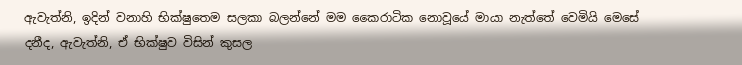ඇවැත්නි, ඉදින් වනාහි භික්ෂුතෙම සලකා බලන්නේ මම කෛරාටික නොවූයේ මායා නැත්තේ වෙමියි මෙසේ දනීද, ඇවැත්නි, ඒ භික්ෂුව විසින් කුසල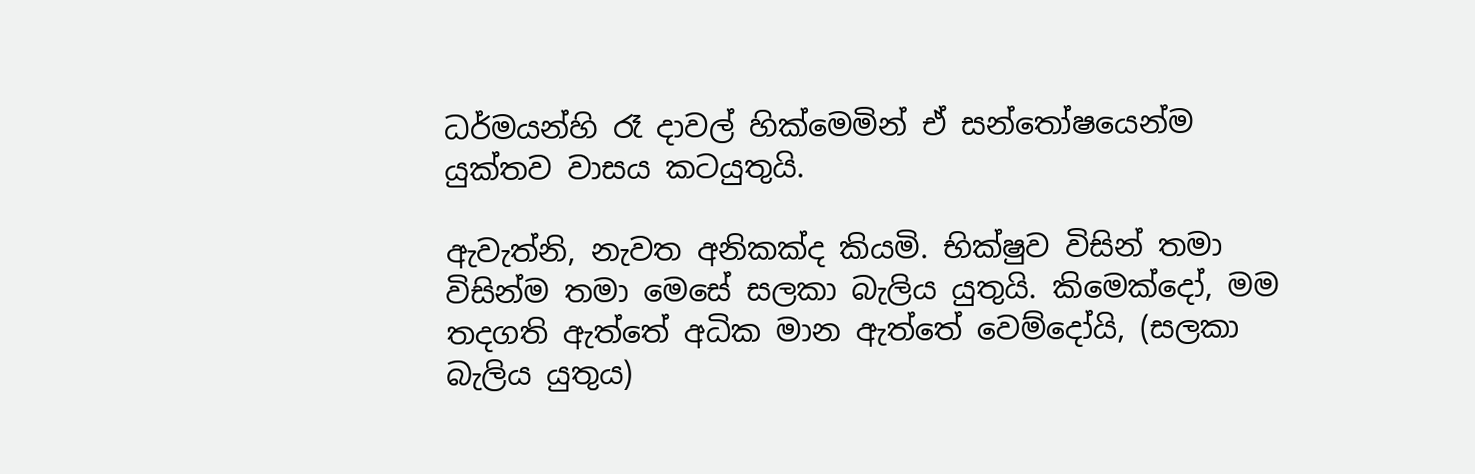ධර්මයන්හි රෑ දාවල් හික්මෙමින් ඒ සන්තෝෂයෙන්ම යුක්තව වාසය කටයුතුයි.

ඇවැත්නි, නැවත අනිකක්ද කියමි. භික්ෂුව විසින් තමා විසින්ම තමා මෙසේ සලකා බැලිය යුතුයි. කිමෙක්දෝ, මම තදගති ඇත්තේ අධික මාන ඇත්තේ වෙම්දෝයි, (සලකා බැලිය යුතුය)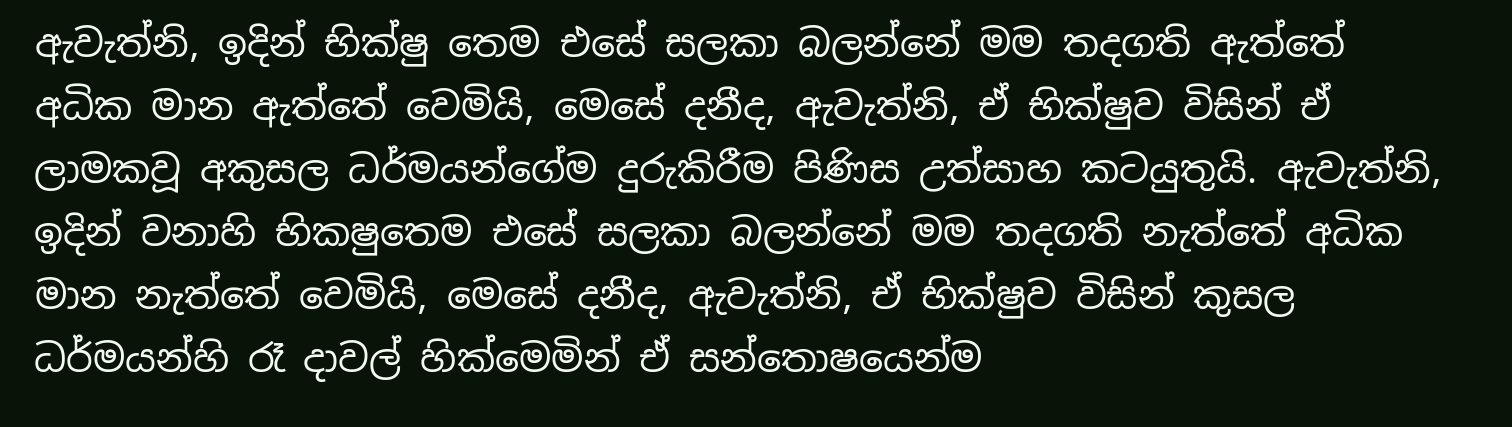ඇවැත්නි, ඉදින් භික්ෂු තෙම එසේ සලකා බලන්නේ මම තදගති ඇත්තේ අධික මාන ඇත්තේ වෙමියි, මෙසේ දනීද, ඇවැත්නි, ඒ භික්ෂුව විසින් ඒ ලාමකවූ අකුසල ධර්මයන්ගේම දුරුකිරීම පිණිස උත්සාහ කටයුතුයි. ඇවැත්නි, ඉදින් වනාහි භිකෂුතෙම එසේ සලකා බලන්නේ මම තදගති නැත්තේ අධික මාන නැත්තේ වෙමියි, මෙසේ දනීද, ඇවැත්නි, ඒ භික්ෂුව විසින් කුසල ධර්මයන්හි රෑ දාවල් හික්මෙමින් ඒ සන්තොෂයෙන්ම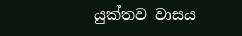යුක්තව වාසය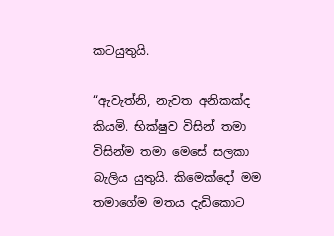කටයුතුයි.

“ඇවැත්නි, නැවත අනිකක්ද කියමි. භික්ෂුව විසින් තමා විසින්ම තමා මෙසේ සලකා බැලිය යුතුයි. කිමෙක්දෝ මම තමාගේම මතය දැඩිකොට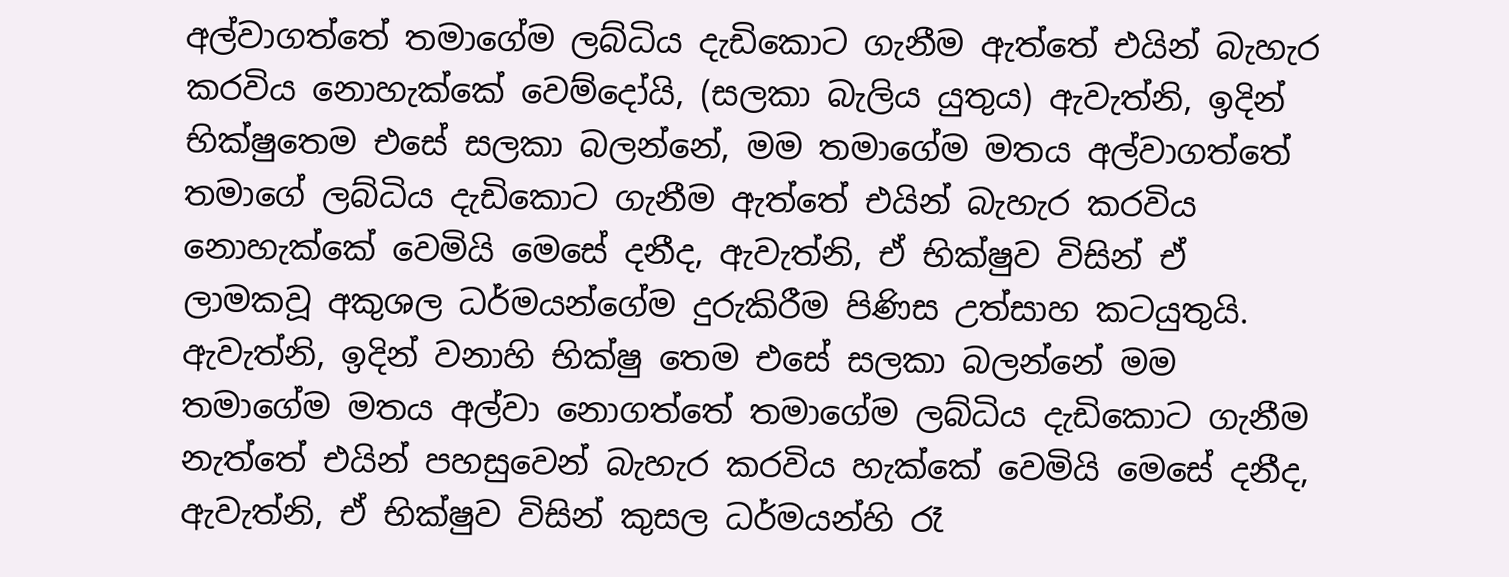අල්වාගත්තේ තමාගේම ලබ්ධිය දැඩිකොට ගැනීම ඇත්තේ එයින් බැහැර කරවිය නොහැක්කේ වෙම්දෝයි, (සලකා බැලිය යුතුය) ඇවැත්නි, ඉදින් භික්ෂුතෙම එසේ සලකා බලන්නේ, මම තමාගේම මතය අල්වාගත්තේ තමාගේ ලබ්ධිය දැඩිකොට ගැනීම ඇත්තේ එයින් බැහැර කරවිය නොහැක්කේ වෙමියි මෙසේ දනීද, ඇවැත්නි, ඒ භික්ෂුව විසින් ඒ ලාමකවූ අකුශල ධර්මයන්ගේම දුරුකිරීම පිණිස උත්සාහ කටයුතුයි. ඇවැත්නි, ඉදින් වනාහි භික්ෂු තෙම එසේ සලකා බලන්නේ මම තමාගේම මතය අල්වා නොගත්තේ තමාගේම ලබ්ධිය දැඩිකොට ගැනීම නැත්තේ එයින් පහසුවෙන් බැහැර කරවිය හැක්කේ වෙමියි මෙසේ දනීද, ඇවැත්නි, ඒ භික්ෂුව විසින් කුසල ධර්මයන්හි රෑ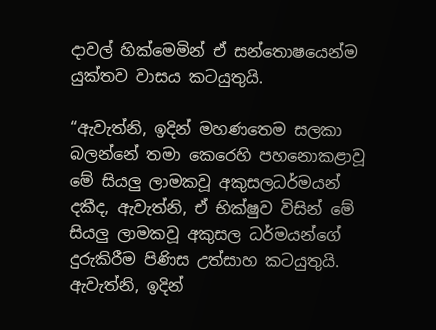දාවල් හික්මෙමින් ඒ සන්තොෂයෙන්ම යුක්තව වාසය කටයුතුයි.

“ඇවැත්නි, ඉදින් මහණතෙම සලකා බලන්නේ තමා කෙරෙහි පහනොකළාවූ මේ සියලු ලාමකවූ අකුසලධර්මයන් දකීද, ඇවැත්නි, ඒ භික්ෂුව විසින් මේ සියලු ලාමකවූ අකුසල ධර්මයන්ගේ දුරුකිරීම පිණිස උත්සාහ කටයුතුයි. ඇවැත්නි, ඉදින්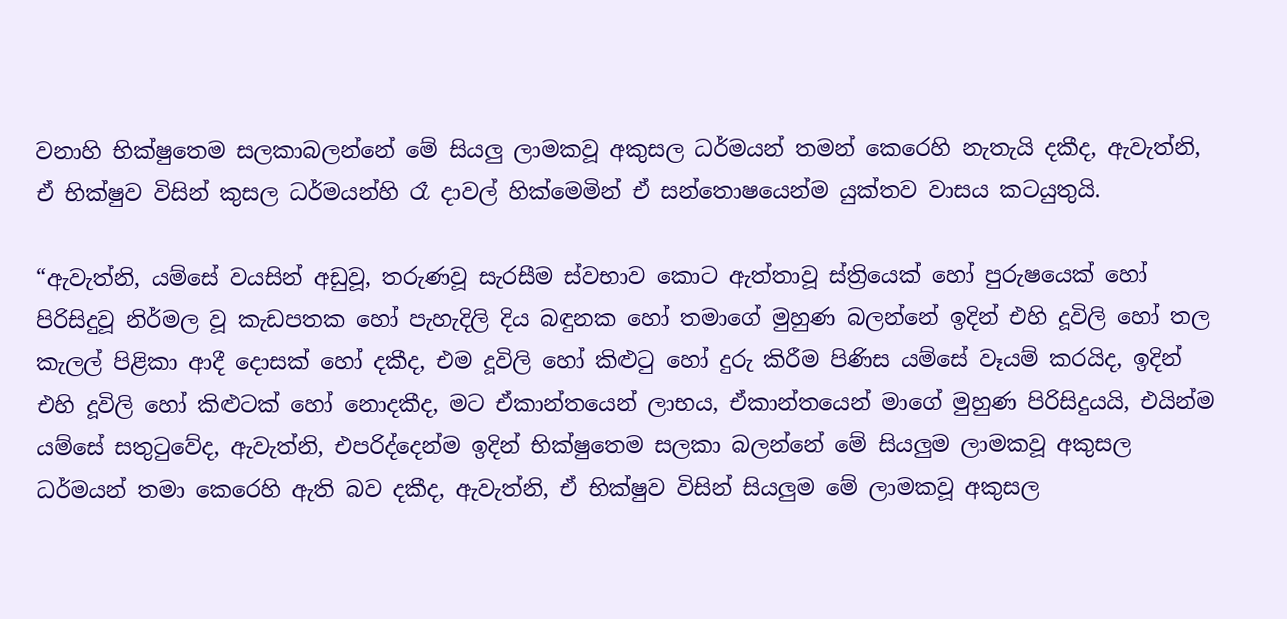වනාහි භික්ෂුතෙම සලකාබලන්නේ මේ සියලු ලාමකවූ අකුසල ධර්මයන් තමන් කෙරෙහි නැතැයි දකීද, ඇවැත්නි, ඒ භික්ෂුව විසින් කුසල ධර්මයන්හි රෑ දාවල් හික්මෙමින් ඒ සන්තොෂයෙන්ම යුක්තව වාසය කටයුතුයි.

“ඇවැත්නි, යම්සේ වයසින් අඩුවූ, තරුණවූ සැරසීම ස්වභාව කොට ඇත්තාවූ ස්ත්‍රියෙක් හෝ පුරුෂයෙක් හෝ පිරිසිදුවූ නිර්මල වූ කැඩපතක හෝ පැහැදිලි දිය බඳුනක හෝ තමාගේ මුහුණ බලන්නේ ඉදින් එහි දූවිලි හෝ තල කැලල් පිළිකා ආදී දොසක් හෝ දකීද, එම දූවිලි හෝ කිළුටු හෝ දුරු කිරීම පිණිස යම්සේ වෑයම් කරයිද, ඉදින් එහි දූවිලි හෝ කිළුටක් හෝ නොදකීද, මට ඒකාන්තයෙන් ලාභය, ඒකාන්තයෙන් මාගේ මුහුණ පිරිසිදුයයි, එයින්ම යම්සේ සතුටුවේද, ඇවැත්නි, එපරිද්දෙන්ම ඉදින් භික්ෂුතෙම සලකා බලන්නේ මේ සියලුම ලාමකවූ අකුසල ධර්මයන් තමා කෙරෙහි ඇති බව දකීද, ඇවැත්නි, ඒ භික්ෂුව විසින් සියලුම මේ ලාමකවූ අකුසල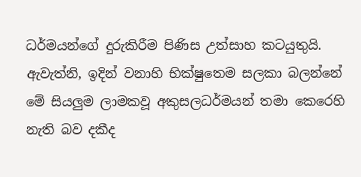ධර්මයන්ගේ දුරුකිරීම පිණිස උත්සාහ කටයුතුයි. ඇවැත්නි, ඉදින් වනාහි භික්ෂුතෙම සලකා බලන්නේ මේ සියලුම ලාමකවූ අකුසලධර්මයන් තමා කෙරෙහි නැති බව දකීද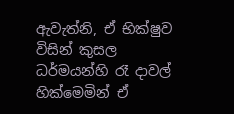ඇවැත්නි, ඒ භික්ෂුව විසින් කුසල ධර්මයන්හි රෑ දාවල් හික්මෙමින් ඒ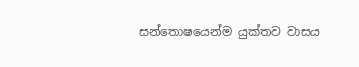සන්තොෂයෙන්ම යුක්තව වාසය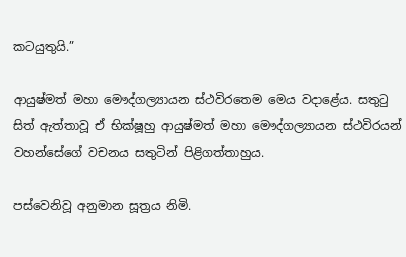කටයුතුයි.”

ආයුෂ්මත් මහා මෞද්ගල්‍යායන ස්ථවිරතෙම මෙය වදාළේය. සතුටු සිත් ඇත්තාවූ ඒ භික්ෂූහු ආයුෂ්මත් මහා මෞද්ගල්‍යායන ස්ථවිරයන් වහන්සේගේ වචනය සතුටින් පිළිගත්තාහුය.

පස්වෙනිවූ අනුමාන සූත්‍රය නිමි.